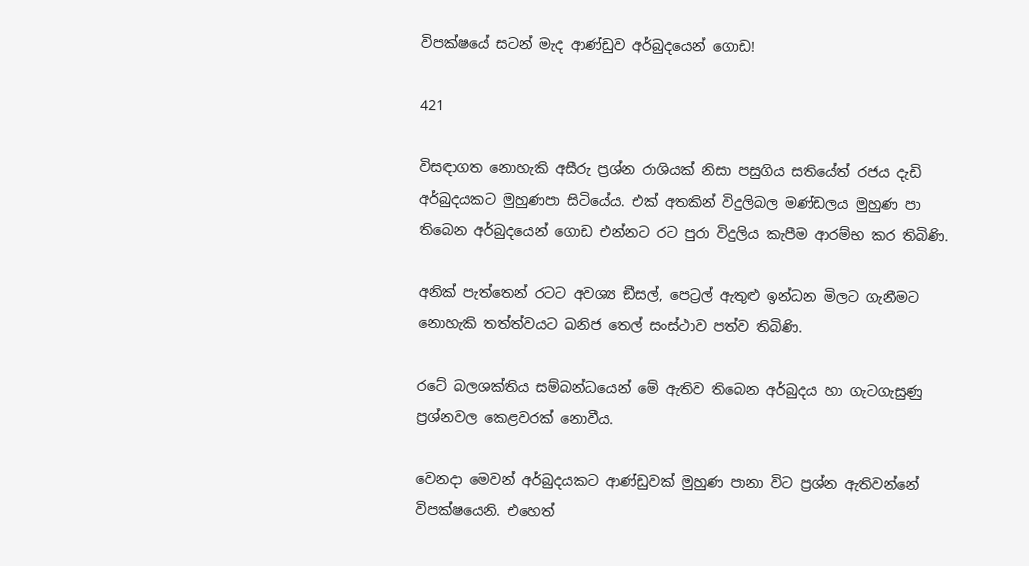විපක්ෂයේ සටන් මැද ආණ්ඩුව අර්බුදයෙන් ගොඩ!

421

විසඳාගත නොහැකි අසීරු ප්‍රශ්න රාශියක් නිසා පසුගිය සතියේත් රජය දැඩි අර්බුදයකට මුහුණපා සිටියේය. එක් අතකින් විදුලිබල මණ්ඩලය මුහුණ පා තිබෙන අර්බුදයෙන් ගොඩ එන්නට රට පුරා විදුලිය කැපීම ආරම්භ කර තිබිණි.

අනික් පැත්තෙන් රටට අවශ්‍ය ඞීසල්, පෙට්‍රල් ඇතුළු ඉන්ධන මිලට ගැනීමට නොහැකි තත්ත්වයට ඛනිජ තෙල් සංස්ථාව පත්ව තිබිණි.

රටේ බලශක්තිය සම්බන්ධයෙන් මේ ඇතිව තිබෙන අර්බුදය හා ගැටගැසුණු ප්‍රශ්නවල කෙළවරක් නොවීය.

වෙනදා මෙවන් අර්බුදයකට ආණ්ඩුවක් මුහුණ පානා විට ප්‍රශ්න ඇතිවන්නේ විපක්ෂයෙනි. එහෙත්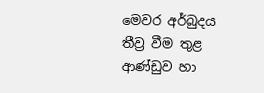මෙවර අර්බුදය තීව්‍ර වීම තුළ ආණ්ඩුව හා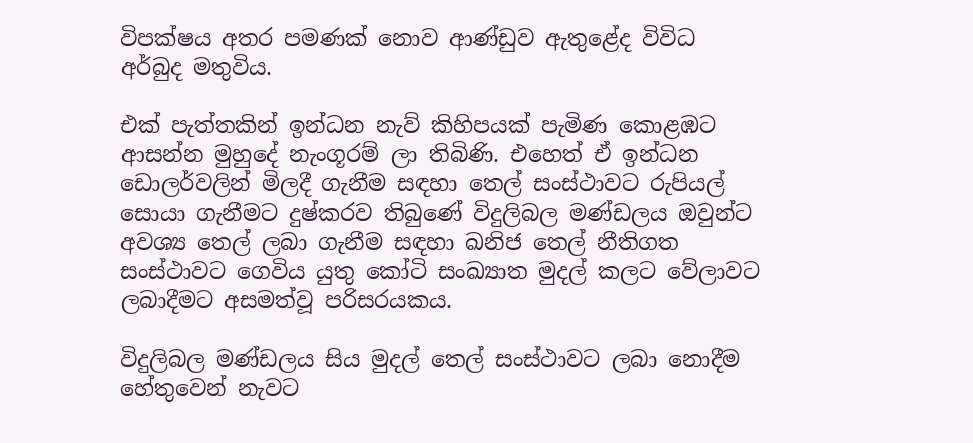විපක්ෂය අතර පමණක් නොව ආණ්ඩුව ඇතුළේද විවිධ අර්බුද මතුවිය.

එක් පැත්තකින් ඉන්ධන නැව් කිහිපයක් පැමිණ කොළඹට ආසන්න මුහුදේ නැංගූරම් ලා තිබිණි. එහෙත් ඒ ඉන්ධන ඩොලර්වලින් මිලදී ගැනීම සඳහා තෙල් සංස්ථාවට රුපියල් සොයා ගැනීමට දුෂ්කරව තිබුණේ විදුලිබල මණ්ඩලය ඔවුන්ට අවශ්‍ය තෙල් ලබා ගැනීම සඳහා ඛනිජ තෙල් නීතිගත සංස්ථාවට ගෙවිය යුතු කෝටි සංඛ්‍යාත මුදල් කලට වේලාවට ලබාදීමට අසමත්වූ පරිසරයකය.

විදුලිබල මණ්ඩලය සිය මුදල් තෙල් සංස්ථාවට ලබා නොදීම හේතුවෙන් නැවට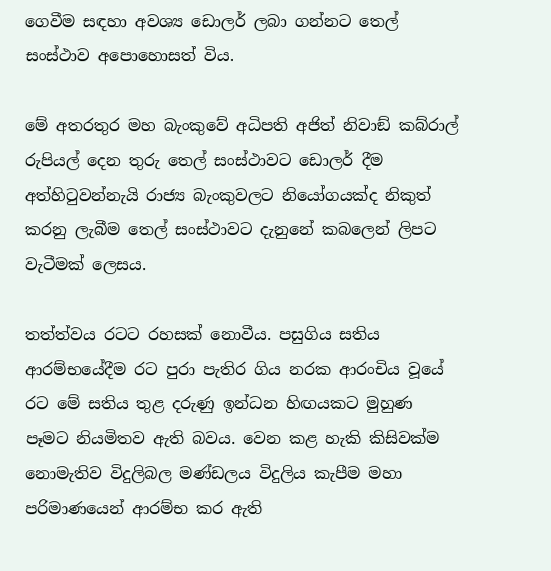ගෙවීම සඳහා අවශ්‍ය ඩොලර් ලබා ගන්නට තෙල් සංස්ථාව අපොහොසත් විය.

මේ අතරතුර මහ බැංකුවේ අධිපති අජිත් නිවාඞ් කබ්රාල් රුපියල් දෙන තුරු තෙල් සංස්ථාවට ඩොලර් දීම අත්හිටුවන්නැයි රාජ්‍ය බැංකුවලට නියෝගයක්ද නිකුත් කරනු ලැබීම තෙල් සංස්ථාවට දැනුනේ කබලෙන් ලිපට වැටීමක් ලෙසය.

තත්ත්වය රටට රහසක් නොවීය. පසුගිය සතිය ආරම්භයේදීම රට පුරා පැතිර ගිය නරක ආරංචිය වූයේ රට මේ සතිය තුළ දරුණු ඉන්ධන හිඟයකට මුහුණ පෑමට නියමිතව ඇති බවය. වෙන කළ හැකි කිසිවක්ම නොමැතිව විදුලිබල මණ්ඩලය විදුලිය කැපීම මහා පරිමාණයෙන් ආරම්භ කර ඇති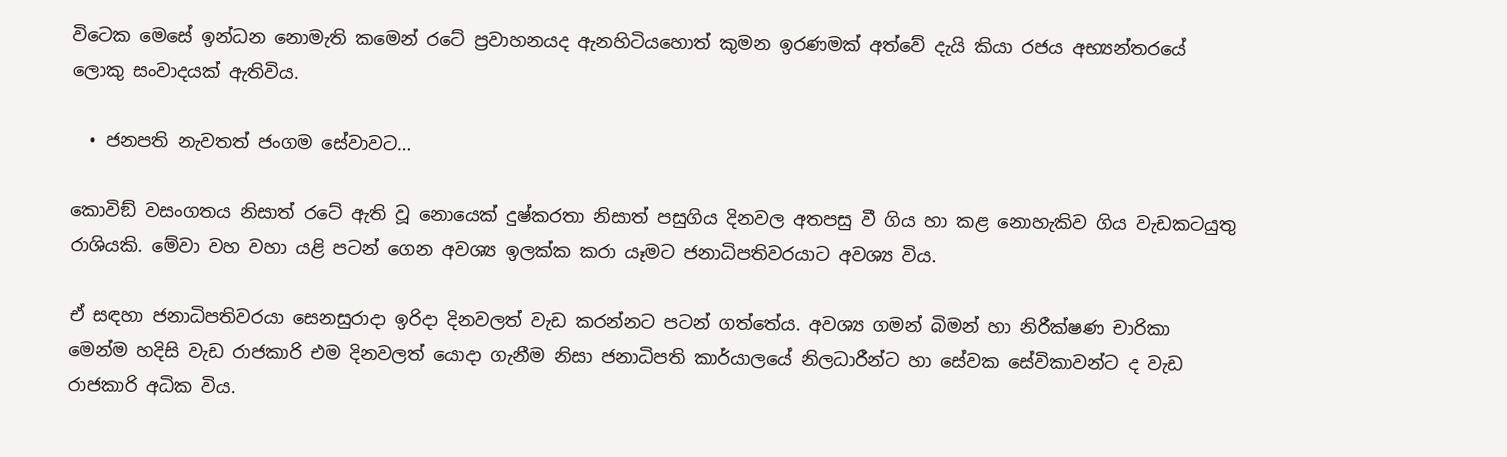විටෙක මෙසේ ඉන්ධන නොමැති කමෙන් රටේ ප්‍රවාහනයද ඇනහිටියහොත් කුමන ඉරණමක් අත්වේ දැයි කියා රජය අභ්‍යන්තරයේ ලොකු සංවාදයක් ඇතිවිය.

  • ජනපති නැවතත් ජංගම සේවාවට…

කොවිඞ් වසංගතය නිසාත් රටේ ඇති වූ නොයෙක් දුෂ්කරතා නිසාත් පසුගිය දිනවල අතපසු වී ගිය හා කළ නොහැකිව ගිය වැඩකටයුතු රාශියකි. මේවා වහ වහා යළි පටන් ගෙන අවශ්‍ය ඉලක්ක කරා යෑමට ජනාධිපතිවරයාට අවශ්‍ය විය.

ඒ සඳහා ජනාධිපතිවරයා සෙනසුරාදා ඉරිදා දිනවලත් වැඩ කරන්නට පටන් ගත්තේය. අවශ්‍ය ගමන් බිමන් හා නිරීක්ෂණ චාරිකා මෙන්ම හදිසි වැඩ රාජකාරි එම දිනවලත් යොදා ගැනීම නිසා ජනාධිපති කාර්යාලයේ නිලධාරීන්ට හා සේවක සේවිකාවන්ට ද වැඩ රාජකාරි අධික විය.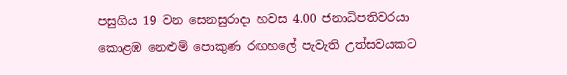පසුගිය 19 වන සෙනසුරාදා හවස 4.00 ජනාධිපතිවරයා කොළඹ නෙළුම් පොකුණ රඟහලේ පැවැති උත්සවයකට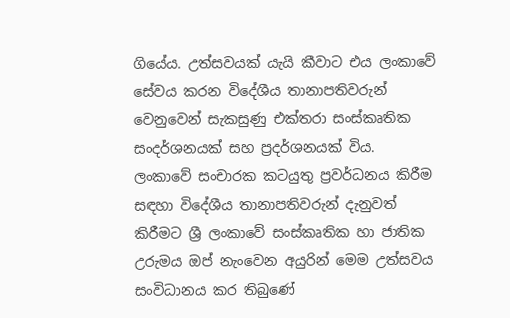ගියේය. උත්සවයක් යැයි කීවාට එය ලංකාවේ සේවය කරන විදේශීය තානාපතිවරුන් වෙනුවෙන් සැකසුණු එක්තරා සංස්කෘතික සංදර්ශනයක් සහ ප්‍රදර්ශනයක් විය. ලංකාවේ සංචාරක කටයුතු ප්‍රවර්ධනය කිරීම සඳහා විදේශීය තානාපතිවරුන් දැනුවත් කිරීමට ශ්‍රී ලංකාවේ සංස්කෘතික හා ජාතික උරුමය ඔප් නැංවෙන අයුරින් මෙම උත්සවය සංවිධානය කර තිබුණේ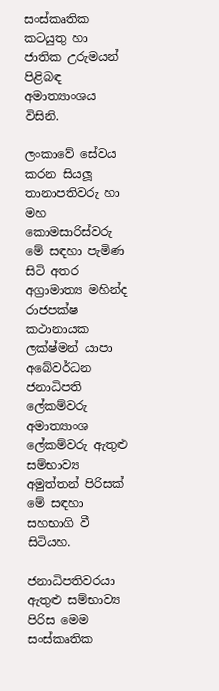සංස්කෘතික කටයුතු හා ජාතික උරුමයන් පිළිබඳ අමාත්‍යාංශය විසිනි.

ලංකාවේ සේවය කරන සියලූ තානාපතිවරු හා මහ කොමසාරිස්වරු මේ සඳහා පැමිණ සිටි අතර අග්‍රාමාත්‍ය මහින්ද රාජපක්ෂ කථානායක ලක්ෂ්මන් යාපා අබේවර්ධන ජනාධිපති ලේකම්වරු අමාත්‍යාංශ ලේකම්වරු ඇතුළු සම්භාව්‍ය අමුත්තන් පිරිසක් මේ සඳහා සහභාගි වී සිටියහ.

ජනාධිපතිවරයා ඇතුළු සම්භාව්‍ය පිරිස මෙම සංස්කෘතික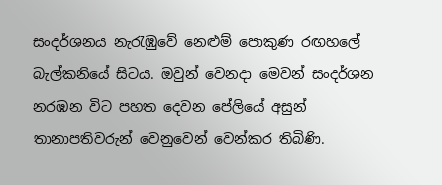සංදර්ශනය නැරැඹුවේ නෙළුම් පොකුණ රඟහලේ බැල්කනියේ සිටය. ඔවුන් වෙනදා මෙවන් සංදර්ශන නරඹන විට පහත දෙවන පේලියේ අසුන් තානාපතිවරුන් වෙනුවෙන් වෙන්කර තිබිණි.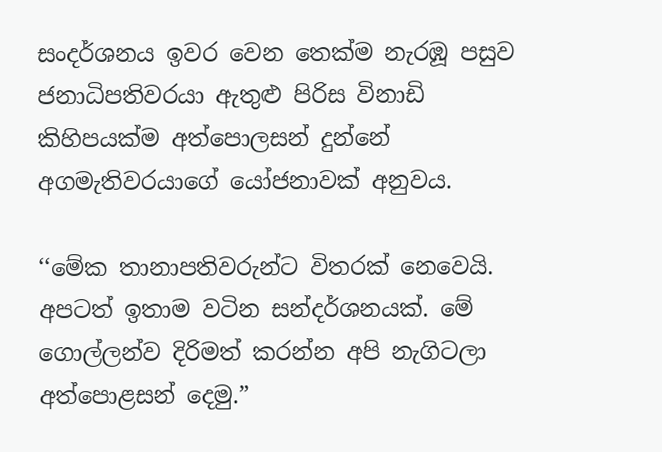සංදර්ශනය ඉවර වෙන තෙක්ම නැරඹූ පසුව ජනාධිපතිවරයා ඇතුළු පිරිස විනාඩි කිහිපයක්ම අත්පොලසන් දුන්නේ අගමැතිවරයාගේ යෝජනාවක් අනුවය.

‘‘මේක තානාපතිවරුන්ට විතරක් නෙවෙයි. අපටත් ඉතාම වටින සන්දර්ශනයක්. මේ ගොල්ලන්ව දිරිමත් කරන්න අපි නැගිටලා අත්පොළසන් දෙමු.”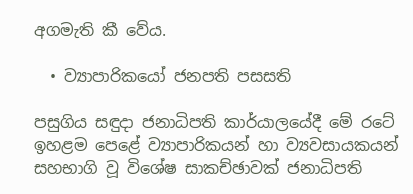අගමැති කී වේය.

  • ව්‍යාපාරිකයෝ ජනපති පසසති

පසුගිය සඳුදා ජනාධිපති කාර්යාලයේදී මේ රටේ ඉහළම පෙළේ ව්‍යාපාරිකයන් හා ව්‍යවසායකයන් සහභාගි වූ විශේෂ සාකච්ඡාවක් ජනාධිපති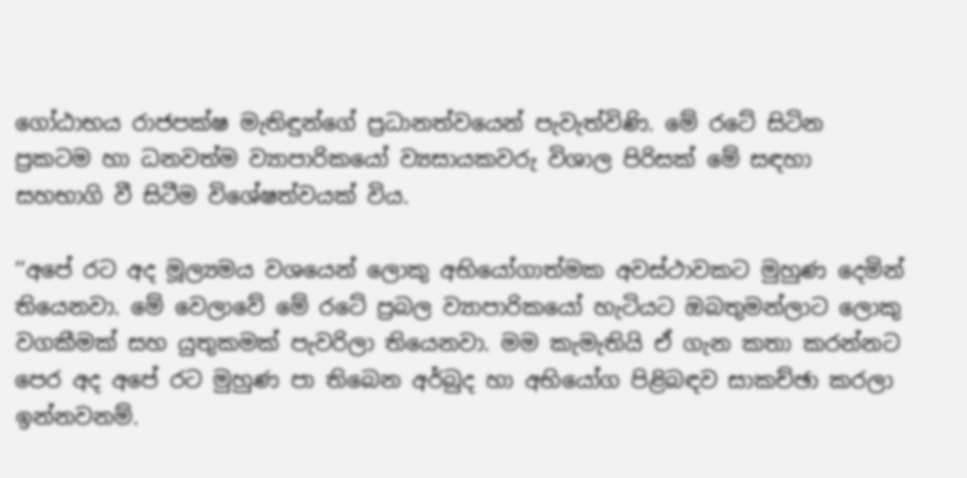ගෝඨාභය රාජපක්ෂ මැතිඳුන්ගේ ප්‍රධානත්වයෙන් පැවැත්විණි. මේ රටේ සිටින ප්‍රකටම හා ධනවත්ම ව්‍යාපාරිකයෝ ව්‍යසායකවරු විශාල පිරිසක් මේ සඳහා සහභාගි වී සිටීම විශේෂත්වයක් විය.

‘‘අපේ රට අද මූල්‍යමය වශයෙන් ලොකු අභියෝගාත්මක අවස්ථාවකට මුහුණ දෙමින් තියෙනවා. මේ වෙලාවේ මේ රටේ ප්‍රබල ව්‍යාපාරිකයෝ හැටියට ඔබතුමන්ලාට ලොකු වගකීමක් සහ යුතුකමක් පැවරිලා තියෙනවා. මම කැමැතියි ඒ ගැන කතා කරන්නට පෙර අද අපේ රට මුහුණ පා තිබෙන අර්බුද හා අභියෝග පිළිබඳව සාකච්ඡා කරලා ඉන්නවනම්.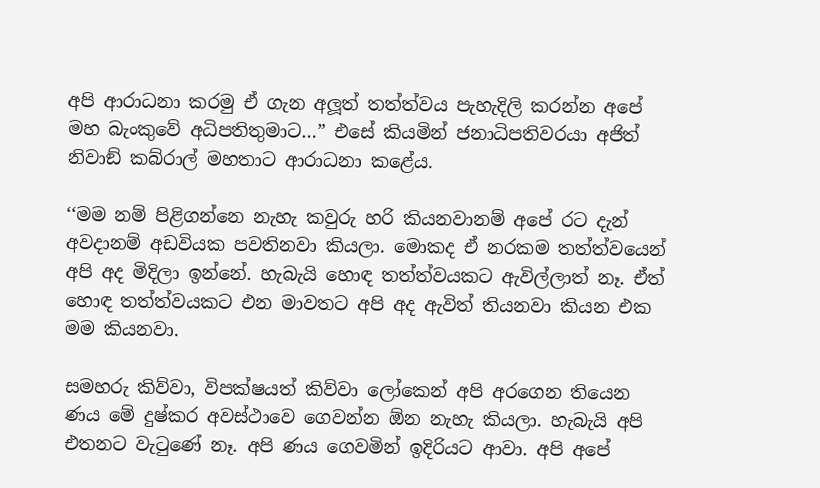අපි ආරාධනා කරමු ඒ ගැන අලූත් තත්ත්වය පැහැදිලි කරන්න අපේ මහ බැංකුවේ අධිපතිතුමාට…” එසේ කියමින් ජනාධිපතිවරයා අජිත් නිවාඞ් කබ්රාල් මහතාට ආරාධනා කළේය.

‘‘මම නම් පිළිගන්නෙ නැහැ කවුරු හරි කියනවානම් අපේ රට දැන් අවදානම් අඩවියක පවතිනවා කියලා. මොකද ඒ නරකම තත්ත්වයෙන් අපි අද මිදිලා ඉන්නේ. හැබැයි හොඳ තත්ත්වයකට ඇවිල්ලාත් නෑ. ඒත් හොඳ තත්ත්වයකට එන මාවතට අපි අද ඇවිත් තියනවා කියන එක මම කියනවා.

සමහරු කිව්වා, විපක්ෂයත් කිව්වා ලෝකෙන් අපි අරගෙන තියෙන ණය මේ දුෂ්කර අවස්ථාවෙ ගෙවන්න ඕන නැහැ කියලා. හැබැයි අපි එතනට වැටුණේ නෑ. අපි ණය ගෙවමින් ඉදිරියට ආවා. අපි අපේ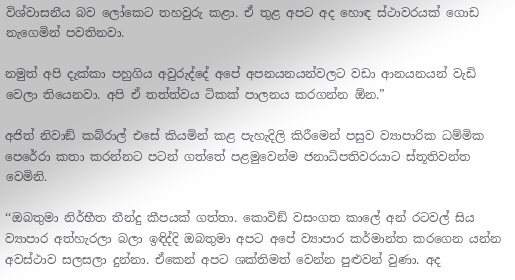විශ්වාසනීය බව ලෝකෙට තහවුරු කළා. ඒ තුළ අපට අද හොඳ ස්ථාවරයක් ගොඩ නැගෙමින් පවතිනවා.

නමුත් අපි දැක්කා පහුගිය අවුරුද්දේ අපේ අපනයනයන්වලට වඩා ආනයනයන් වැඩි වෙලා තියෙනවා. අපි ඒ තත්ත්වය ටිකක් පාලනය කරගන්න ඕන.”

අජිත් නිවාඞ් කබ්රාල් එසේ කියමින් කළ පැහැදිලි කිරීමෙන් පසුව ව්‍යාපාරික ධම්මික පෙරේරා කතා කරන්නට පටන් ගත්තේ පළමුවෙන්ම ජනාධිපතිවරයාට ස්තූතිවන්ත වෙමිනි.

‘‘ඔබතුමා නිර්භීත තීන්දු කීපයක් ගත්තා. කොවිඞ් වසංගත කාලේ අන් රටවල් සිය ව්‍යාපාර අත්හැරලා බලා ඉඳිද්දි ඔබතුමා අපට අපේ ව්‍යාපාර කර්මාන්ත කරගෙන යන්න අවස්ථාව සලසලා දුන්නා. ඒකෙන් අපට ශක්තිමත් වෙන්න පුළුවන් වුණා. අද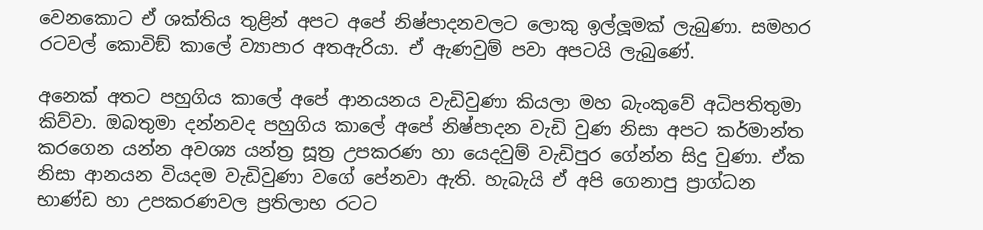වෙනකොට ඒ ශක්තිය තුළින් අපට අපේ නිෂ්පාදනවලට ලොකු ඉල්ලූමක් ලැබුණා. සමහර රටවල් කොවිඞ් කාලේ ව්‍යාපාර අතඇරියා. ඒ ඇණවුම් පවා අපටයි ලැබුණේ.

අනෙක් අතට පහුගිය කාලේ අපේ ආනයනය වැඩිවුණා කියලා මහ බැංකුවේ අධිපතිතුමා කිව්වා. ඔබතුමා දන්නවද පහුගිය කාලේ අපේ නිෂ්පාදන වැඩි වුණ නිසා අපට කර්මාන්ත කරගෙන යන්න අවශ්‍ය යන්ත්‍ර සූත්‍ර උපකරණ හා යෙදවුම් වැඩිපුර ගේන්න සිදු වුණා. ඒක නිසා ආනයන වියදම වැඩිවුණා වගේ පේනවා ඇති. හැබැයි ඒ අපි ගෙනාපු ප්‍රාග්ධන භාණ්ඩ හා උපකරණවල ප්‍රතිලාභ රටට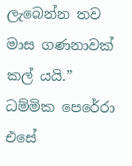ලැබෙන්න තව මාස ගණනාවක් කල් යයි.” ධම්මික පෙරේරා එසේ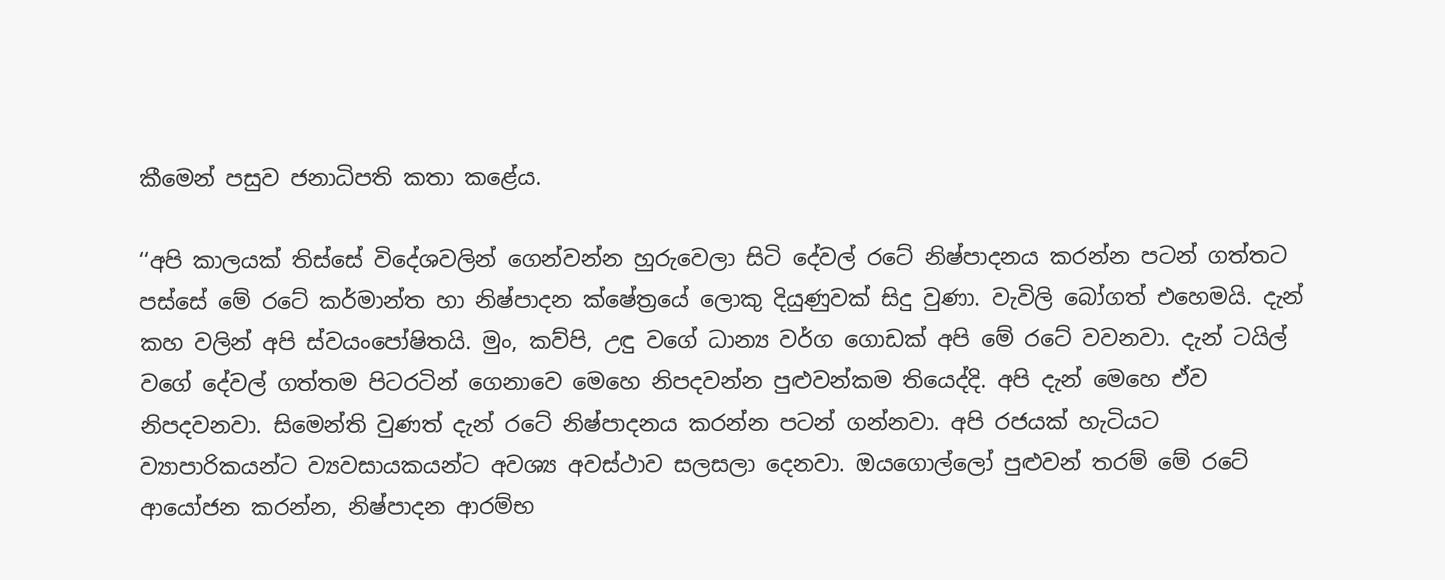කීමෙන් පසුව ජනාධිපති කතා කළේය.

‘‘අපි කාලයක් තිස්සේ විදේශවලින් ගෙන්වන්න හුරුවෙලා සිටි දේවල් රටේ නිෂ්පාදනය කරන්න පටන් ගත්තට පස්සේ මේ රටේ කර්මාන්ත හා නිෂ්පාදන ක්ෂේත්‍රයේ ලොකු දියුණුවක් සිදු වුණා. වැවිලි බෝගත් එහෙමයි. දැන් කහ වලින් අපි ස්වයංපෝෂිතයි. මුං, කව්පි, උඳු වගේ ධාන්‍ය වර්ග ගොඩක් අපි මේ රටේ වවනවා. දැන් ටයිල් වගේ දේවල් ගත්තම පිටරටින් ගෙනාවෙ මෙහෙ නිපදවන්න පුළුවන්කම තියෙද්දි. අපි දැන් මෙහෙ ඒව නිපදවනවා. සිමෙන්ති වුණත් දැන් රටේ නිෂ්පාදනය කරන්න පටන් ගන්නවා. අපි රජයක් හැටියට ව්‍යාපාරිකයන්ට ව්‍යවසායකයන්ට අවශ්‍ය අවස්ථාව සලසලා දෙනවා. ඔයගොල්ලෝ පුළුවන් තරම් මේ රටේ ආයෝජන කරන්න, නිෂ්පාදන ආරම්භ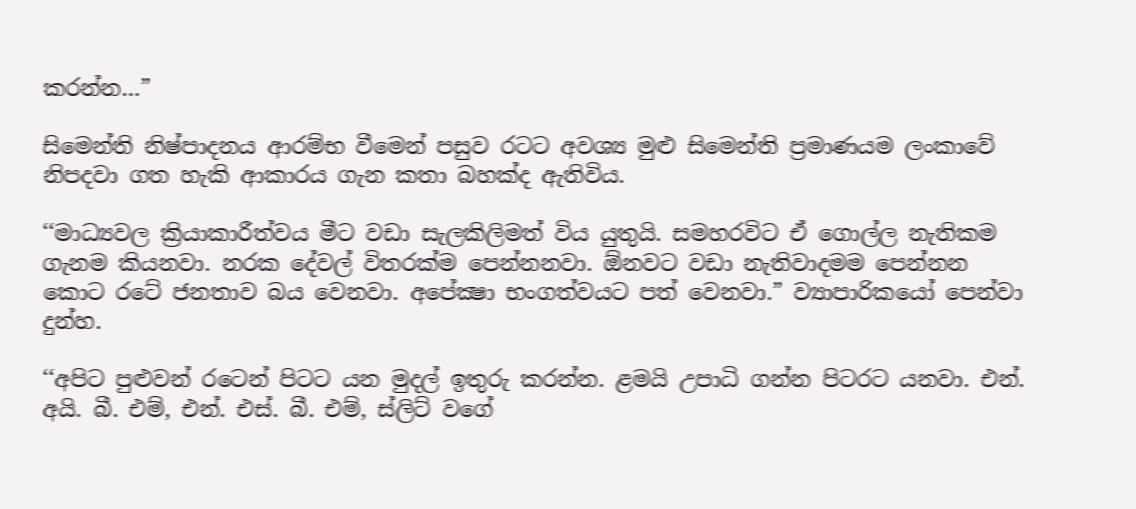කරන්න…”

සිමෙන්ති නිෂ්පාදනය ආරම්භ වීමෙන් පසුව රටට අවශ්‍ය මුළු සිමෙන්ති ප්‍රමාණයම ලංකාවේ නිපදවා ගත හැකි ආකාරය ගැන කතා බහක්ද ඇතිවිය.

‘‘මාධ්‍යවල ක්‍රියාකාරීත්වය මීට වඩා සැලකිලිමත් විය යුතුයි. සමහරවිට ඒ ගොල්ල නැතිකම ගැනම කියනවා. නරක දේවල් විතරක්ම පෙන්නනවා. ඕනවට වඩා නැතිවාදමම පෙන්නන කොට රටේ ජනතාව බය වෙනවා. අපේක්‍ෂා භංගත්වයට පත් වෙනවා.” ව්‍යාපාරිකයෝ පෙන්වා දුන්හ.

‘‘අපිට පුළුවන් රටෙන් පිටට යන මුදල් ඉතුරු කරන්න. ළමයි උපාධි ගන්න පිටරට යනවා. එන්. අයි. බී. එම්, එන්. එස්. බී. එම්, ස්ලිට් වගේ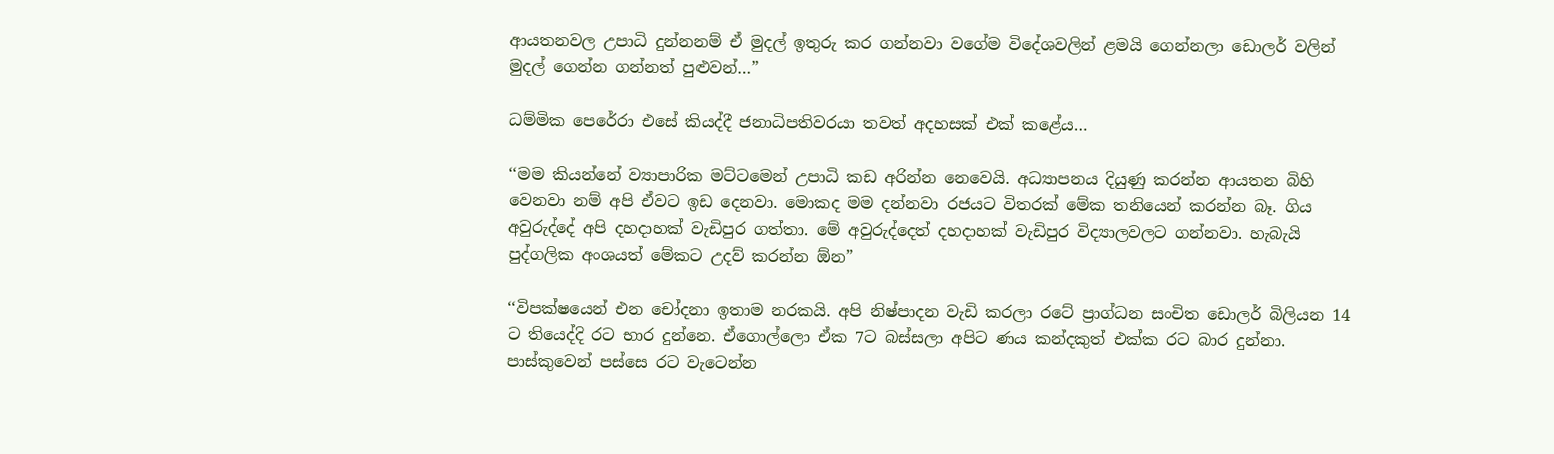ආයතනවල උපාධි දුන්නනම් ඒ මුදල් ඉතුරු කර ගන්නවා වගේම විදේශවලින් ළමයි ගෙන්නලා ඩොලර් වලින් මුදල් ගෙන්න ගන්නත් පුළුවන්…”

ධම්මික පෙරේරා එසේ කියද්දී ජනාධිපතිවරයා තවත් අදහසක් එක් කළේය…

‘‘මම කියන්නේ ව්‍යාපාරික මට්ටමෙන් උපාධි කඩ අරින්න නෙවෙයි. අධ්‍යාපනය දියුණු කරන්න ආයතන බිහි වෙනවා නම් අපි ඒවට ඉඩ දෙනවා. මොකද මම දන්නවා රජයට විතරක් මේක තනියෙන් කරන්න බෑ. ගිය අවුරුද්දේ අපි දහදාහක් වැඩිපුර ගත්තා. මේ අවුරුද්දෙත් දහදාහක් වැඩිපුර විද්‍යාලවලට ගන්නවා. හැබැයි පුද්ගලික අංශයත් මේකට උදව් කරන්න ඕන”

‘‘විපක්ෂයෙන් එන චෝදනා ඉතාම නරකයි. අපි නිෂ්පාදන වැඩි කරලා රටේ ප්‍රාග්ධන සංචිත ඩොලර් බිලියන 14 ට තියෙද්දි රට භාර දුන්නෙ. ඒගොල්ලො ඒක 7ට බස්සලා අපිට ණය කන්දකුත් එක්ක රට බාර දුන්නා. පාස්කුවෙන් පස්සෙ රට වැටෙන්න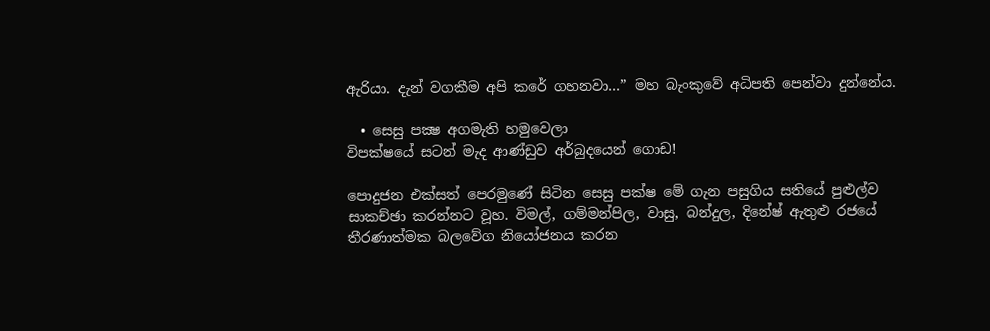ඇරියා. දැන් වගකීම අපි කරේ ගහනවා…” මහ බැංකුවේ අධිපති පෙන්වා දුන්නේය.

  • සෙසු පක්‍ෂ අගමැති හමුවෙලා
විපක්ෂයේ සටන් මැද ආණ්ඩුව අර්බුදයෙන් ගොඩ!

පොදුජන එක්සත් පෙරමුණේ සිටින සෙසු පක්ෂ මේ ගැන පසුගිය සතියේ පුළුල්ව සාකච්ඡා කරන්නට වූහ. විමල්, ගම්මන්පිල, වාසු, බන්දුල, දිනේෂ් ඇතුළු රජයේ තීරණාත්මක බලවේග නියෝජනය කරන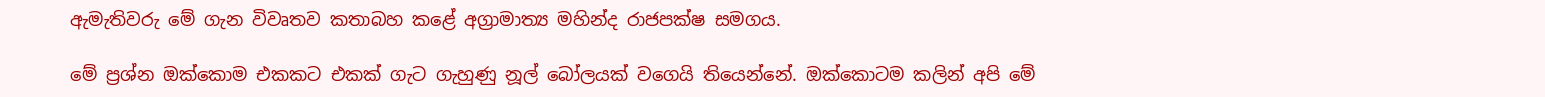ඇමැතිවරු මේ ගැන විවෘතව කතාබහ කළේ අග්‍රාමාත්‍ය මහින්ද රාජපක්ෂ සමගය.

මේ ප්‍රශ්න ඔක්කොම එකකට එකක් ගැට ගැහුණු නූල් බෝලයක් වගෙයි තියෙන්නේ. ඔක්කොටම කලින් අපි මේ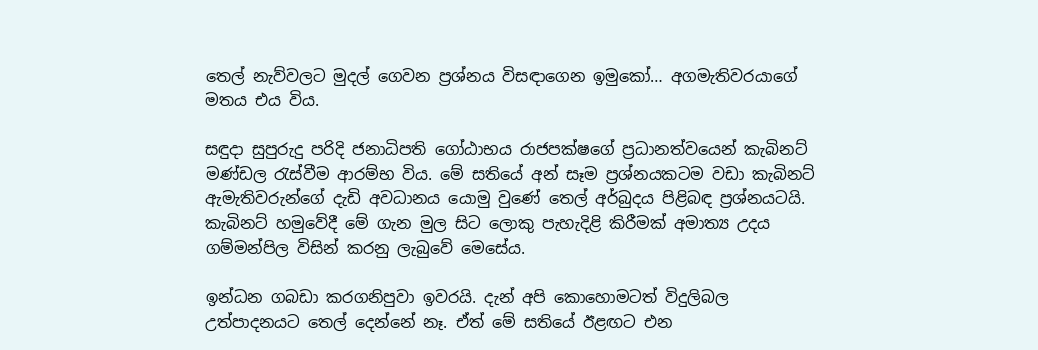තෙල් නැව්වලට මුදල් ගෙවන ප්‍රශ්නය විසඳාගෙන ඉමුකෝ… අගමැතිවරයාගේ මතය එය විය.

සඳුදා සුපුරුදු පරිදි ජනාධිපති ගෝඨාභය රාජපක්ෂගේ ප්‍රධානත්වයෙන් කැබිනට් මණ්ඩල රැස්වීම ආරම්භ විය. මේ සතියේ අන් සෑම ප්‍රශ්නයකටම වඩා කැබිනට් ඇමැතිවරුන්ගේ දැඩි අවධානය යොමු වුණේ තෙල් අර්බුදය පිළිබඳ ප්‍රශ්නයටයි. කැබිනට් හමුවේදී මේ ගැන මුල සිට ලොකු පැහැදිළි කිරීමක් අමාත්‍ය උදය ගම්මන්පිල විසින් කරනු ලැබුවේ මෙසේය.

ඉන්ධන ගබඩා කරගනිපුවා ඉවරයි. දැන් අපි කොහොමටත් විදුලිබල උත්පාදනයට තෙල් දෙන්නේ නෑ. ඒත් මේ සතියේ ඊළඟට එන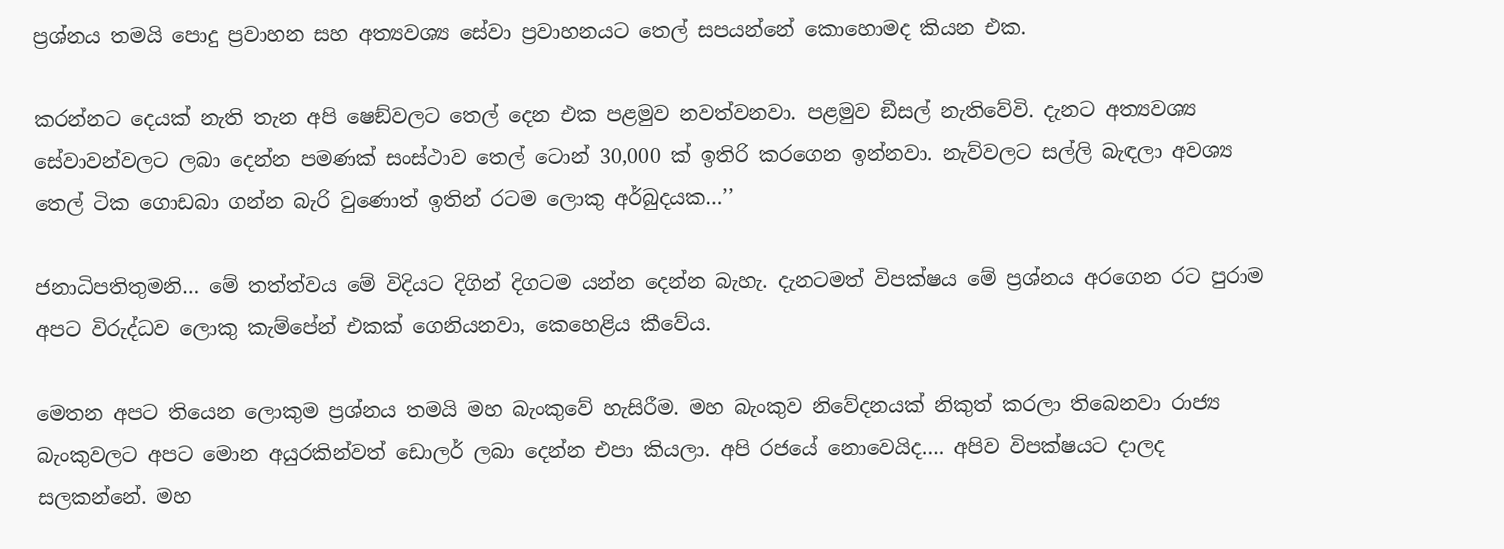ප්‍රශ්නය තමයි පොදු ප්‍රවාහන සහ අත්‍යවශ්‍ය සේවා ප්‍රවාහනයට තෙල් සපයන්නේ කොහොමද කියන එක.

කරන්නට දෙයක් නැති තැන අපි ෂෙඞ්වලට තෙල් දෙන එක පළමුව නවත්වනවා. පළමුව ඞීසල් නැතිවේවි. දැනට අත්‍යවශ්‍ය සේවාවන්වලට ලබා දෙන්න පමණක් සංස්ථාව තෙල් ටොන් 30,000 ක් ඉතිරි කරගෙන ඉන්නවා. නැව්වලට සල්ලි බැඳලා අවශ්‍ය තෙල් ටික ගොඩබා ගන්න බැරි වුණොත් ඉතින් රටම ලොකු අර්බුදයක…’’

ජනාධිපතිතුමනි… මේ තත්ත්වය මේ විදියට දිගින් දිගටම යන්න දෙන්න බැහැ. දැනටමත් විපක්ෂය මේ ප්‍රශ්නය අරගෙන රට පුරාම අපට විරුද්ධව ලොකු කැම්පේන් එකක් ගෙනියනවා, කෙහෙළිය කීවේය.

මෙතන අපට තියෙන ලොකුම ප්‍රශ්නය තමයි මහ බැංකුවේ හැසිරීම. මහ බැංකුව නිවේදනයක් නිකුත් කරලා තිබෙනවා රාජ්‍ය බැංකුවලට අපට මොන අයුරකින්වත් ඩොලර් ලබා දෙන්න එපා කියලා. අපි රජයේ නොවෙයිද…. අපිව විපක්ෂයට දාලද සලකන්නේ. මහ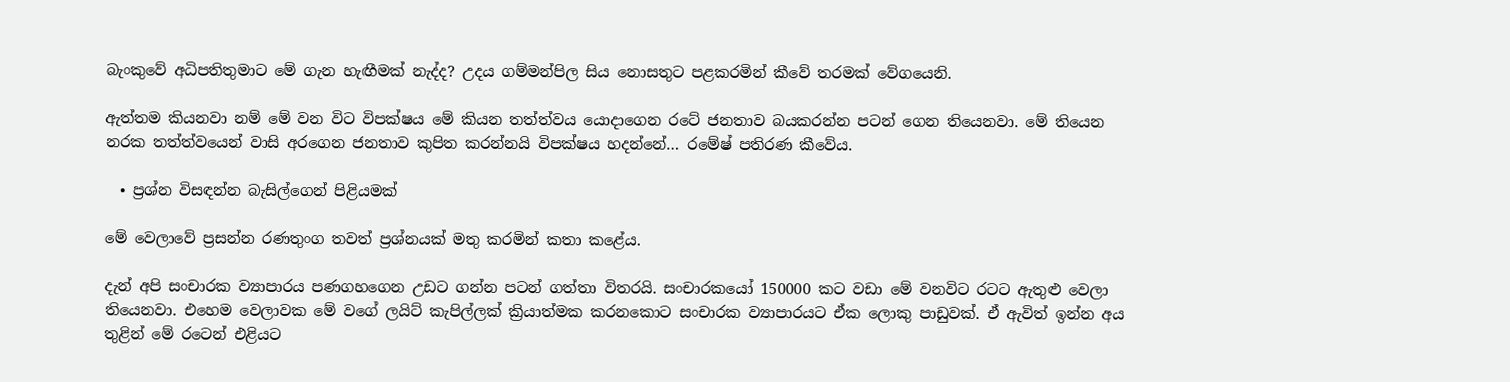බැංකුවේ අධිපතිතුමාට මේ ගැන හැඟීමක් නැද්ද? උදය ගම්මන්පිල සිය නොසතුට පළකරමින් කීවේ තරමක් වේගයෙනි.

ඇත්තම කියනවා නම් මේ වන විට විපක්ෂය මේ කියන තත්ත්වය යොදාගෙන රටේ ජනතාව බයකරන්න පටන් ගෙන තියෙනවා. මේ තියෙන නරක තත්ත්වයෙන් වාසි අරගෙන ජනතාව කුපිත කරන්නයි විපක්ෂය හදන්නේ… රමේෂ් පතිරණ කීවේය.

  • ප්‍රශ්න විසඳන්න බැසිල්ගෙන් පිළියමක්

මේ වෙලාවේ ප්‍රසන්න රණතුංග තවත් ප්‍රශ්නයක් මතු කරමින් කතා කළේය.

දැන් අපි සංචාරක ව්‍යාපාරය පණගහගෙන උඩට ගන්න පටන් ගත්තා විතරයි. සංචාරකයෝ 150000 කට වඩා මේ වනවිට රටට ඇතුළු වෙලා තියෙනවා. එහෙම වෙලාවක මේ වගේ ලයිට් කැපිල්ලක් ක්‍රියාත්මක කරනකොට සංචාරක ව්‍යාපාරයට ඒක ලොකු පාඩුවක්. ඒ ඇවිත් ඉන්න අය තුළින් මේ රටෙන් එළියට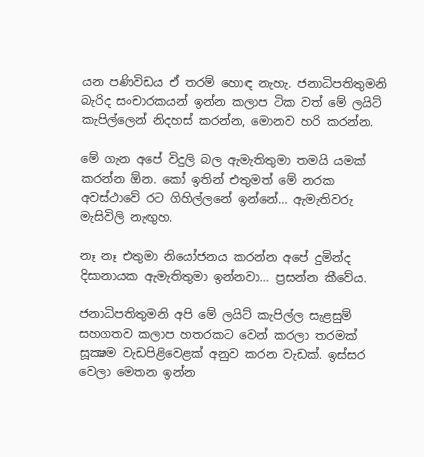යන පණිවිඩය ඒ තරම් හොඳ නැහැ. ජනාධිපතිතුමනි බැරිද සංචාරකයන් ඉන්න කලාප ටික වත් මේ ලයිට් කැපිල්ලෙන් නිදහස් කරන්න, මොනව හරි කරන්න.

මේ ගැන අපේ විදුලි බල ඇමැතිතුමා තමයි යමක් කරන්න ඕන. කෝ ඉතින් එතුමත් මේ නරක අවස්ථාවේ රට ගිහිල්ලනේ ඉන්නේ… ඇමැතිවරු මැසිවිලි නැඟුහ.

නෑ නෑ එතුමා නියෝජනය කරන්න අපේ දුමින්ද දිසානායක ඇමැතිතුමා ඉන්නවා… ප්‍රසන්න කීවේය.

ජනාධිපතිතුමනි අපි මේ ලයිට් කැපිල්ල සැළසුම් සහගතව කලාප හතරකට වෙන් කරලා තරමක් සූක්‍ෂම වැඩපිළිවෙළක් අනුව කරන වැඩක්. ඉස්සර වෙලා මෙතන ඉන්න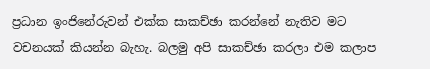ප්‍රධාන ඉංජිනේරුවන් එක්ක සාකච්ඡා කරන්නේ නැතිව මට වචනයක් කියන්න බැහැ. බලමු අපි සාකච්ඡා කරලා එම කලාප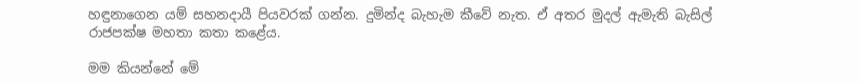හඳුනාගෙන යම් සහනදායී පියවරක් ගන්න. දුමින්ද බැහැම කීවේ නැත. ඒ අතර මුදල් ඇමැති බැසිල් රාජපක්ෂ මහතා කතා කළේය.

මම කියන්නේ මේ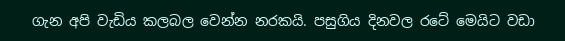ගැන අපි වැඩිය කලබල වෙන්න නරකයි. පසුගිය දිනවල රටේ මෙයිට වඩා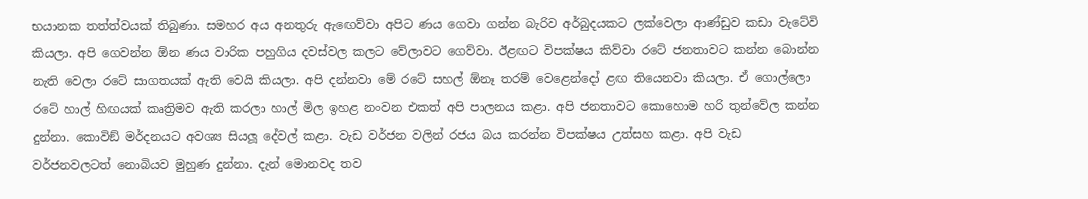භයානක තත්ත්වයක් තිබුණා. සමහර අය අනතුරු ඇඟෙව්වා අපිට ණය ගෙවා ගන්න බැරිව අර්බුදයකට ලක්වෙලා ආණ්ඩුව කඩා වැටේවි කියලා. අපි ගෙවන්න ඕන ණය වාරික පහුගිය දවස්වල කලට වේලාවට ගෙව්වා. ඊළඟට විපක්ෂය කිව්වා රටේ ජනතාවට කන්න බොන්න නැති වෙලා රටේ සාගතයක් ඇති වෙයි කියලා. අපි දන්නවා මේ රටේ සහල් ඕනෑ තරම් වෙළෙන්දෝ ළඟ තියෙනවා කියලා. ඒ ගොල්ලො රටේ හාල් හිඟයක් කෘත්‍රිමව ඇති කරලා හාල් මිල ඉහළ නංවන එකත් අපි පාලනය කළා. අපි ජනතාවට කොහොම හරි තුන්වේල කන්න දුන්නා. කොවිඞ් මර්දනයට අවශ්‍ය සියලූ දේවල් කළා. වැඩ වර්ජන වලින් රජය බය කරන්න විපක්ෂය උත්සහ කළා. අපි වැඩ වර්ජනවලටත් නොබියව මුහුණ දුන්නා. දැන් මොනවද තව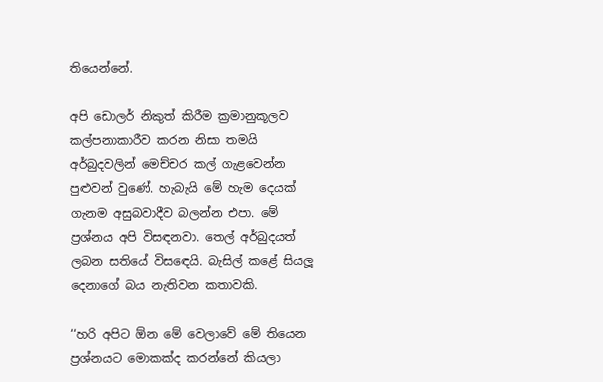තියෙන්නේ.

අපි ඩොලර් නිකුත් කිරීම ක්‍රමානුකූලව කල්පනාකාරීව කරන නිසා තමයි අර්බුදවලින් මෙච්චර කල් ගැළවෙන්න පුළුවන් වුණේ. හැබැයි මේ හැම දෙයක් ගැනම අසුබවාදීව බලන්න එපා. මේ ප්‍රශ්නය අපි විසඳනවා. තෙල් අර්බුදයත් ලබන සතියේ විසඳෙයි. බැසිල් කළේ සියලූ දෙනාගේ බය නැතිවන කතාවකි.

‘‘හරි අපිට ඕන මේ වෙලාවේ මේ තියෙන ප්‍රශ්නයට මොකක්ද කරන්නේ කියලා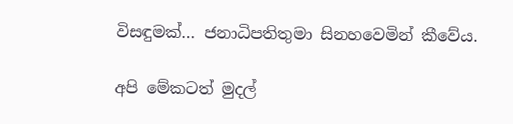විසඳුමක්… ජනාධිපතිතුමා සිනහවෙමින් කීවේය.

අපි මේකටත් මුදල්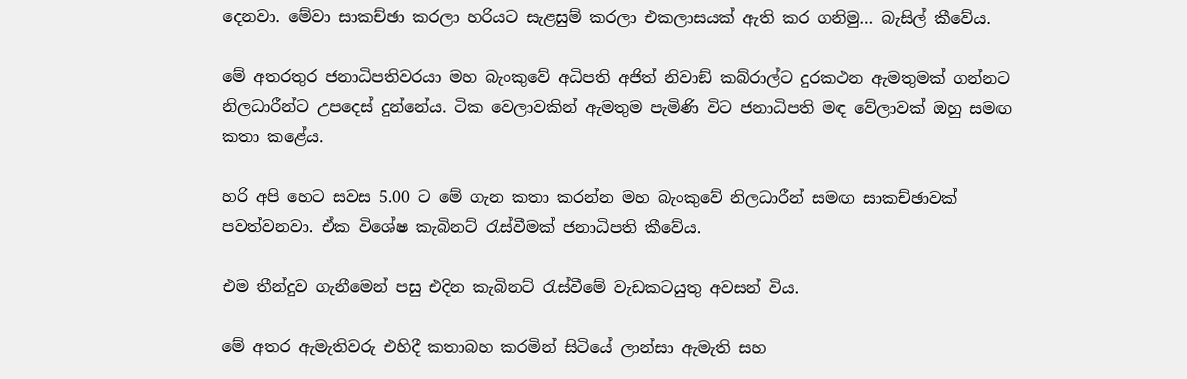දෙනවා. මේවා සාකච්ඡා කරලා හරියට සැළසුම් කරලා එකලාසයක් ඇති කර ගනිමු… බැසිල් කීවේය.

මේ අතරතුර ජනාධිපතිවරයා මහ බැංකුවේ අධිපති අජිත් නිවාඞ් කබ්රාල්ට දුරකථන ඇමතුමක් ගන්නට නිලධාරීන්ට උපදෙස් දුන්නේය. ටික වෙලාවකින් ඇමතුම පැමිණි විට ජනාධිපති මඳ වේලාවක් ඔහු සමඟ කතා කළේය.

හරි අපි හෙට සවස 5.00 ට මේ ගැන කතා කරන්න මහ බැංකුවේ නිලධාරීන් සමඟ සාකච්ඡාවක් පවත්වනවා. ඒක විශේෂ කැබිනට් රැස්වීමක් ජනාධිපති කීවේය.

එම තීන්දුව ගැනීමෙන් පසු එදින කැබිනට් රැස්වීමේ වැඩකටයුතු අවසන් විය.

මේ අතර ඇමැතිවරු එහිදී කතාබහ කරමින් සිටියේ ලාන්සා ඇමැති සහ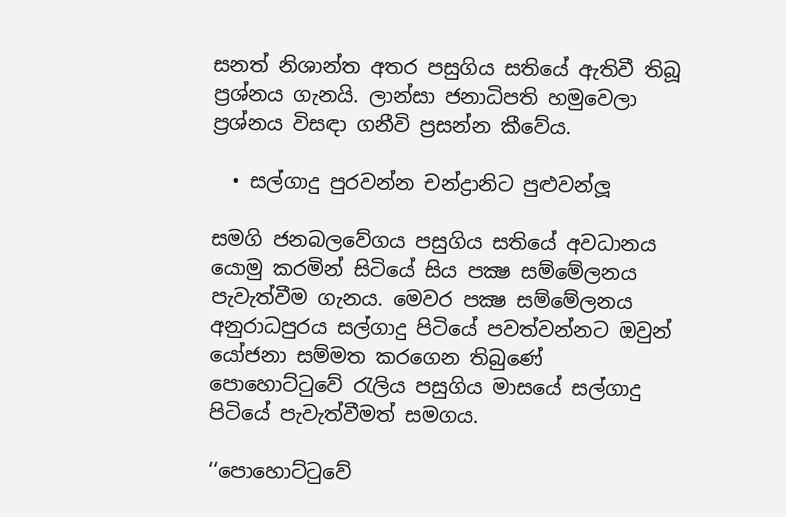සනත් නිශාන්ත අතර පසුගිය සතියේ ඇතිවී තිබූ ප්‍රශ්නය ගැනයි. ලාන්සා ජනාධිපති හමුවෙලා ප්‍රශ්නය විසඳා ගනීවි ප්‍රසන්න කීවේය.

  • සල්ගාදු පුරවන්න චන්ද්‍රානිට පුළුවන්ලූ

සමගි ජනබලවේගය පසුගිය සතියේ අවධානය යොමු කරමින් සිටියේ සිය පක්‍ෂ සම්මේලනය පැවැත්වීම ගැනය. මෙවර පක්‍ෂ සම්මේලනය අනුරාධපුරය සල්ගාදු පිටියේ පවත්වන්නට ඔවුන් යෝජනා සම්මත කරගෙන තිබුණේ පොහොට්ටුවේ රැලිය පසුගිය මාසයේ සල්ගාදු පිටියේ පැවැත්වීමත් සමගය.

‘‘පොහොට්ටුවේ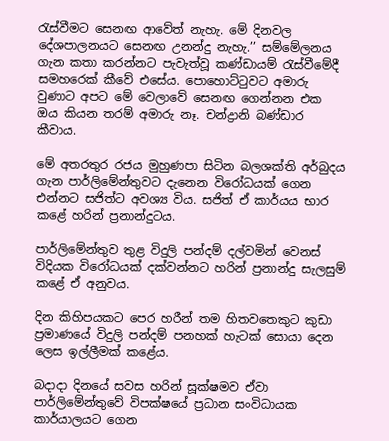රැස්වීමට සෙනඟ ආවේත් නැහැ. මේ දිනවල දේශපාලනයට සෙනඟ උනන්දු නැහැ.’’ සම්මේලනය ගැන කතා කරන්නට පැවැත්වූ කණ්ඩායම් රැස්වීමේදී සමහරෙක් කීවේ එසේය. පොහොට්ටුවට අමාරු වුණාට අපට මේ වෙලාවේ සෙනඟ ගෙන්නන එක ඔය කියන තරම් අමාරු නෑ. චන්ද්‍රානි බණ්ඩාර කීවාය.

මේ අතරතුර රජය මුහුණපා සිටින බලශක්ති අර්බුදය ගැන පාර්ලිමේන්තුවට දැනෙන විරෝධයක් ගෙන එන්නට සජිත්ට අවශ්‍ය විය. සජිත් ඒ කාර්යය භාර කළේ හරින් ප්‍රනාන්දුටය.

පාර්ලිමේන්තුව තුළ විදුලි පන්දම් දල්වමින් වෙනස් විදියක විරෝධයක් දක්වන්නට හරින් ප්‍රනාන්දු සැලසුම් කළේ ඒ අනුවය.

දින කිහිපයකට පෙර හරීන් තම හිතවතෙකුට කුඩා ප්‍රමාණයේ විදුලි පන්දම් පනහක් හැටක් සොයා දෙන ලෙස ඉල්ලීමක් කළේය.

බදාදා දිනයේ සවස හරින් සූක්ෂමව ඒවා පාර්ලිමේන්තුවේ විපක්ෂයේ ප්‍රධාන සංවිධායක කාර්යාලයට ගෙන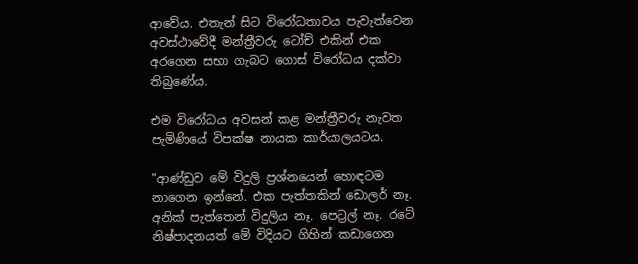ආවේය. එතැන් සිට විරෝධතාවය පැවැත්වෙන අවස්ථාවේදී මන්ත්‍රීවරු ටෝච් එකින් එක අරගෙන සභා ගැබට ගොස් විරෝධය දක්වා තිබුණේය.

එම විරෝධය අවසන් කළ මන්ත්‍රීවරු නැවත පැමිණියේ විපක්ෂ නායක කාර්යාලයටය.

”ආණ්ඩුව මේ විදුලි ප්‍රශ්නයෙන් හොඳටම නාගෙන ඉන්නේ. එක පැත්තකින් ඩොලර් නෑ. අනික් පැත්තෙන් විදුලිය නෑ. පෙට්‍රල් නෑ. රටේ නිෂ්පාදනයත් මේ විදියට ගිහින් කඩාගෙන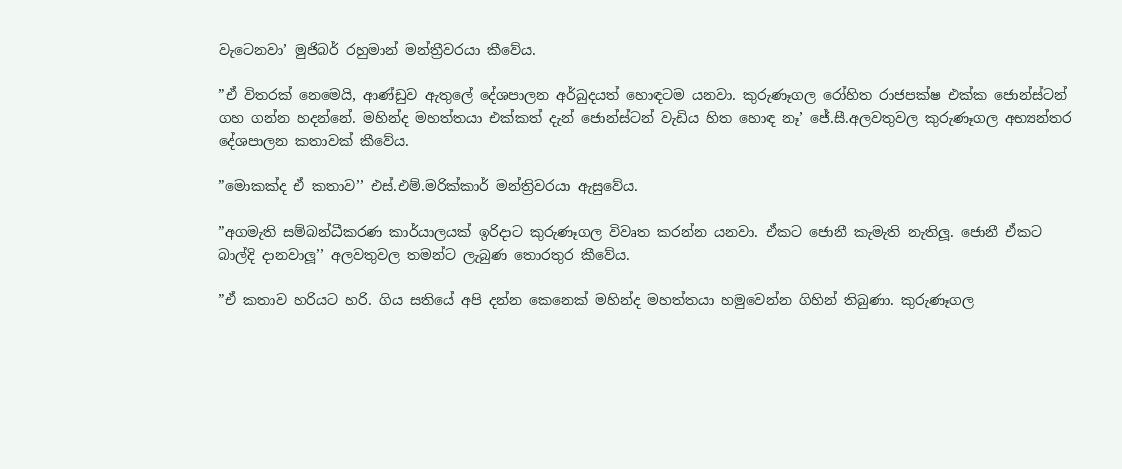වැටෙනවා’ මුජිබර් රහුමාන් මන්ත්‍රීවරයා කීවේය.

”ඒ විතරක් නෙමෙයි, ආණ්ඩුව ඇතුලේ දේශපාලන අර්බුදයත් හොඳටම යනවා. කුරුණෑගල රෝහිත රාජපක්ෂ එක්ක ජොන්ස්ටන් ගහ ගන්න හදන්නේ. මහින්ද මහත්තයා එක්කත් දැන් ජොන්ස්ටන් වැඩිය හිත හොඳ නෑ’ ජේ.සී.අලවතුවල කුරුණෑගල අභ්‍යන්තර දේශපාලන කතාවක් කීවේය.

”මොකක්ද ඒ කතාව’’ එස්.එම්.මරික්කාර් මන්ත්‍රිවරයා ඇසුවේය.

”අගමැති සම්බන්ධීකරණ කාර්යාලයක් ඉරිදාට කුරුණෑගල විවෘත කරන්න යනවා. ඒකට ජොනී කැමැති නැතිලූ. ජොනී ඒකට බාල්දි දානවාලූ’’ අලවතුවල තමන්ට ලැබුණ තොරතුර කීවේය.

”ඒ කතාව හරියට හරි. ගිය සතියේ අපි දන්න කෙනෙක් මහින්ද මහත්තයා හමුවෙන්න ගිහින් තිබුණා. කුරුණෑගල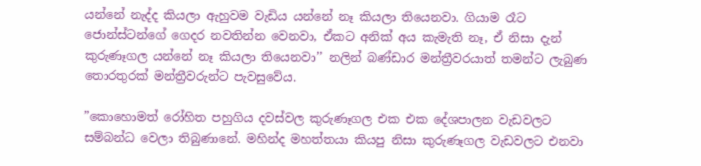යන්නේ නැද්ද කියලා ඇහුවම වැඩිය යන්නේ නෑ කියලා තියෙනවා. ගියාම රෑට ජොන්ස්ටන්ගේ ගෙදර නවතින්න වෙනවා, ඒකට අනික් අය කැමැති නෑ, ඒ නිසා දැන් කුරුණෑගල යන්නේ නෑ කියලා තියෙනවා’’ නලින් බණ්ඩාර මන්ත්‍රීවරයාත් තමන්ට ලැබුණ තොරතුරක් මන්ත්‍රීවරුන්ට පැවසුවේය.

”කොහොමත් රෝහිත පහුගිය දවස්වල කුරුණෑගල එක එක දේශපාලන වැඩවලට සම්බන්ධ වෙලා තිබුණානේ. මහින්ද මහත්තයා කියපු නිසා කුරුණෑගල වැඩවලට එනවා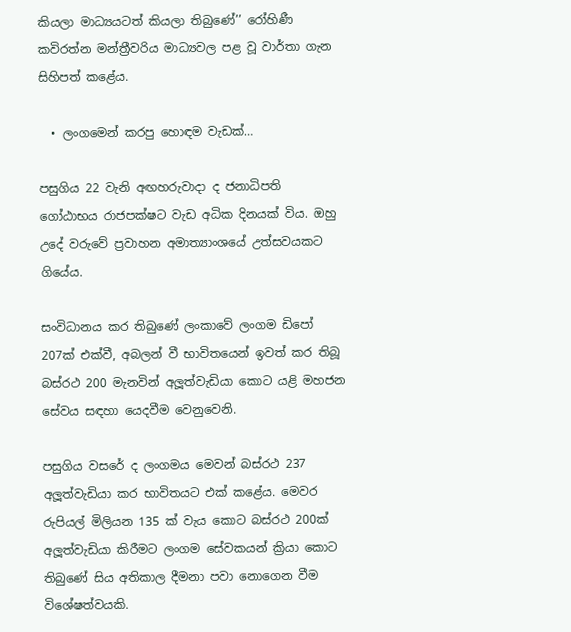කියලා මාධ්‍යයටත් කියලා තිබුණේ’’ රෝහිණී කවිරත්න මන්ත්‍රීවරිය මාධ්‍යවල පළ වූ වාර්තා ගැන සිහිපත් කළේය.

  • ලංගමෙන් කරපු හොඳම වැඩක්…

පසුගිය 22 වැනි අඟහරුවාදා ද ජනාධිපති ගෝඨාභය රාජපක්ෂට වැඩ අධික දිනයක් විය. ඔහු උදේ වරුවේ ප්‍රවාහන අමාත්‍යාංශයේ උත්සවයකට ගියේය.

සංවිධානය කර තිබුණේ ලංකාවේ ලංගම ඩිපෝ 207ක් එක්වී, අබලන් වී භාවිතයෙන් ඉවත් කර තිබූ බස්රථ 200 මැනවින් අලූත්වැඩියා කොට යළි මහජන සේවය සඳහා යෙදවීම වෙනුවෙනි.

පසුගිය වසරේ ද ලංගමය මෙවන් බස්රථ 237 අලූත්වැඩියා කර භාවිතයට එක් කළේය. මෙවර රුපියල් මිලියන 135 ක් වැය කොට බස්රථ 200ක් අලූත්වැඩියා කිරීමට ලංගම සේවකයන් ක්‍රියා කොට තිබුණේ සිය අතිකාල දීමනා පවා නොගෙන වීම විශේෂත්වයකි.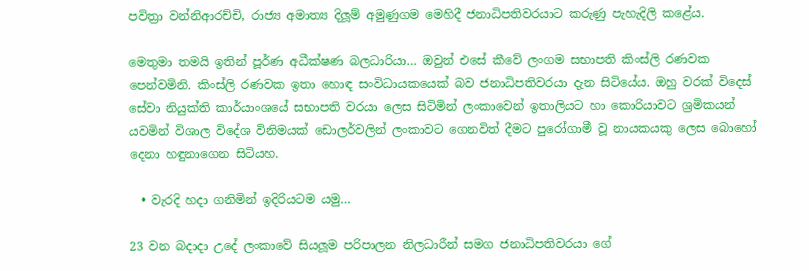පවිත්‍රා වන්නිආරච්චි, රාජ්‍ය අමාත්‍ය දිලූම් අමුණුගම මෙහිදී ජනාධිපතිවරයාට කරුණු පැහැදිලි කළේය.

මෙතුමා තමයි ඉතින් පූර්ණ අධීක්ෂණ බලධාරියා… ඔවුන් එසේ කීවේ ලංගම සභාපති කිංස්ලි රණවක පෙන්වමිනි. කිංස්ලි රණවක ඉතා හොඳ සංවිධායකයෙක් බව ජනාධිපතිවරයා දැන සිටියේය. ඔහු වරක් විදෙස් සේවා නියුක්ති කාර්යාංශයේ සභාපති වරයා ලෙස සිටිමින් ලංකාවෙන් ඉතාලියට හා කොරියාවට ශ්‍රමිකයන් යවමින් විශාල විදේශ විනිමයක් ඩොලර්වලින් ලංකාවට ගෙනවිත් දීමට පුරෝගාමී වූ නායකයකු ලෙස බොහෝ දෙනා හඳුනාගෙන සිටියහ.

  • වැරදි හදා ගනිමින් ඉදිරියටම යමු…

23 වන බදාදා උදේ ලංකාවේ සියලූම පරිපාලන නිලධාරීන් සමග ජනාධිපතිවරයා ගේ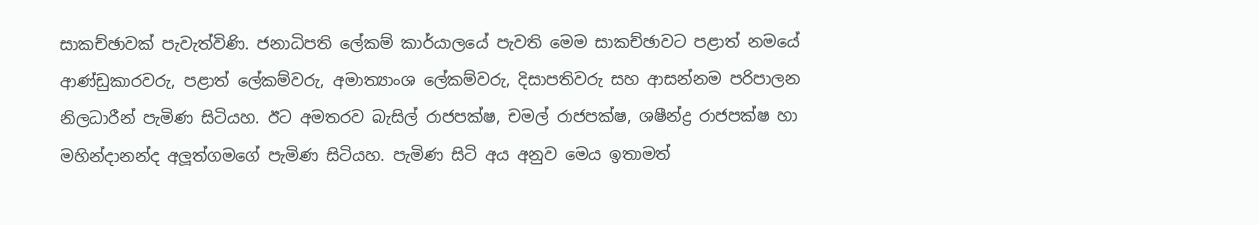සාකච්ඡාවක් පැවැත්විණි. ජනාධිපති ලේකම් කාර්යාලයේ පැවති මෙම සාකච්ඡාවට පළාත් නමයේ ආණ්ඩුකාරවරු, පළාත් ලේකම්වරු, අමාත්‍යාංශ ලේකම්වරු, දිසාපතිවරු සහ ආසන්නම පරිපාලන නිලධාරීන් පැමිණ සිටියහ. ඊට අමතරව බැසිල් රාජපක්ෂ, චමල් රාජපක්ෂ, ශෂීන්ද්‍ර රාජපක්ෂ හා මහින්දානන්ද අලූත්ගමගේ පැමිණ සිටියහ. පැමිණ සිටි අය අනුව මෙය ඉතාමත්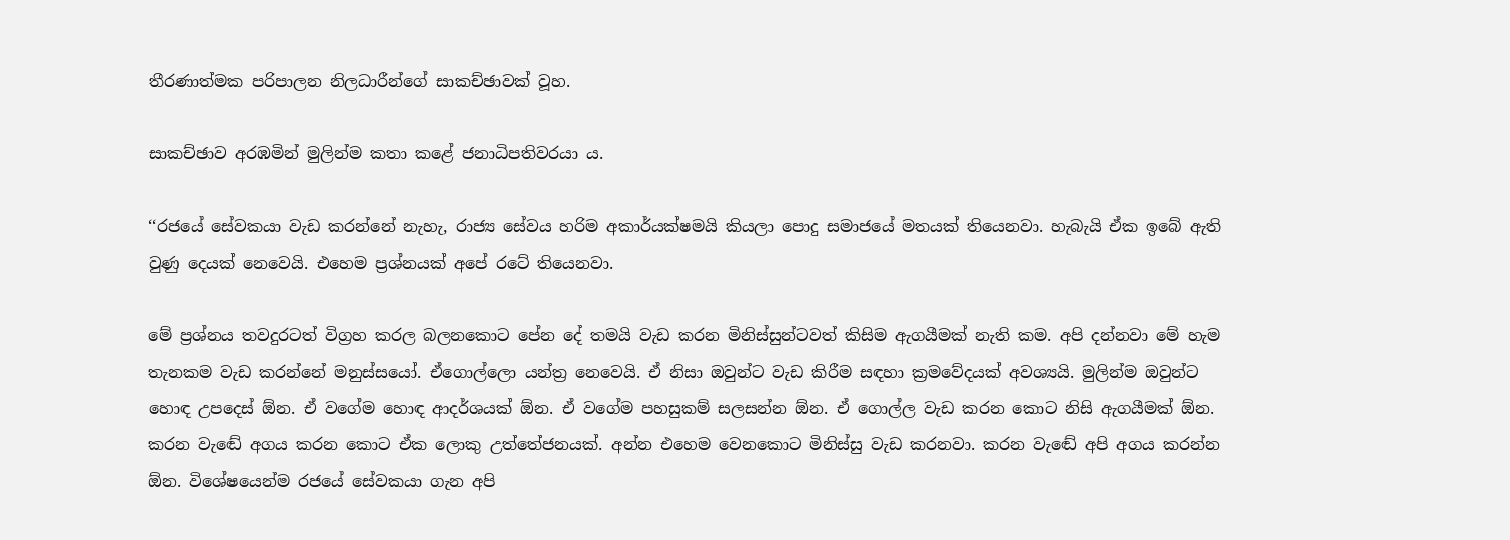තීරණාත්මක පරිපාලන නිලධාරීන්ගේ සාකච්ඡාවක් වූහ.

සාකච්ඡාව අරඹමින් මුලින්ම කතා කළේ ජනාධිපතිවරයා ය.

‘‘රජයේ සේවකයා වැඩ කරන්නේ නැහැ, රාජ්‍ය සේවය හරිම අකාර්යක්ෂමයි කියලා පොදු සමාජයේ මතයක් තියෙනවා. හැබැයි ඒක ඉබේ ඇති වුණු දෙයක් නෙවෙයි. එහෙම ප්‍රශ්නයක් අපේ රටේ තියෙනවා.

මේ ප්‍රශ්නය තවදුරටත් විග්‍රහ කරල බලනකොට පේන දේ තමයි වැඩ කරන මිනිස්සුන්ටවත් කිසිම ඇගයීමක් නැති කම. අපි දන්නවා මේ හැම තැනකම වැඩ කරන්නේ මනුස්සයෝ. ඒගොල්ලො යන්ත්‍ර නෙවෙයි. ඒ නිසා ඔවුන්ට වැඩ කිරීම සඳහා ක්‍රමවේදයක් අවශ්‍යයි. මුලින්ම ඔවුන්ට හොඳ උපදෙස් ඕන. ඒ වගේම හොඳ ආදර්ශයක් ඕන. ඒ වගේම පහසුකම් සලසන්න ඕන. ඒ ගොල්ල වැඩ කරන කොට නිසි ඇගයීමක් ඕන. කරන වැඬේ අගය කරන කොට ඒක ලොකු උත්තේජනයක්. අන්න එහෙම වෙනකොට මිනිස්සු වැඩ කරනවා. කරන වැඬේ අපි අගය කරන්න ඕන. විශේෂයෙන්ම රජයේ සේවකයා ගැන අපි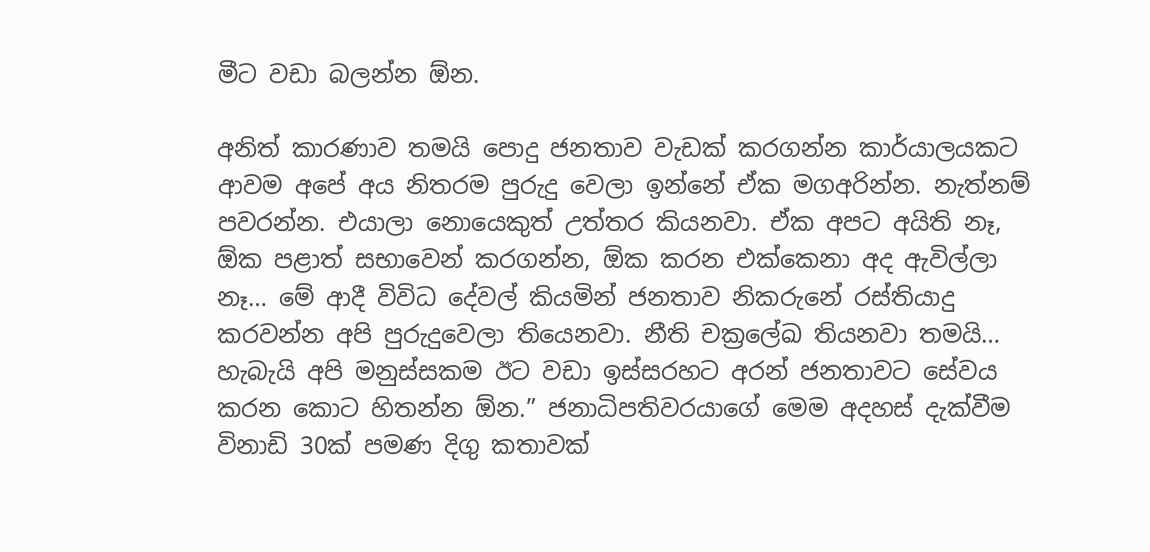මීට වඩා බලන්න ඕන.

අනිත් කාරණාව තමයි පොදු ජනතාව වැඩක් කරගන්න කාර්යාලයකට ආවම අපේ අය නිතරම පුරුදු වෙලා ඉන්නේ ඒක මගඅරින්න. නැත්නම් පවරන්න. එයාලා නොයෙකුත් උත්තර කියනවා. ඒක අපට අයිති නෑ, ඕක පළාත් සභාවෙන් කරගන්න, ඕක කරන එක්කෙනා අද ඇවිල්ලා නෑ… මේ ආදී විවිධ දේවල් කියමින් ජනතාව නිකරුනේ රස්තියාදු කරවන්න අපි පුරුදුවෙලා තියෙනවා. නීති චක්‍රලේඛ තියනවා තමයි… හැබැයි අපි මනුස්සකම ඊට වඩා ඉස්සරහට අරන් ජනතාවට සේවය කරන කොට හිතන්න ඕන.” ජනාධිපතිවරයාගේ මෙම අදහස් දැක්වීම විනාඩි 30ක් පමණ දිගු කතාවක්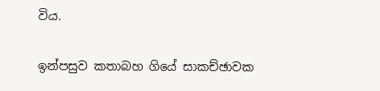විය.

ඉන්පසුව කතාබහ ගියේ සාකච්ඡාවක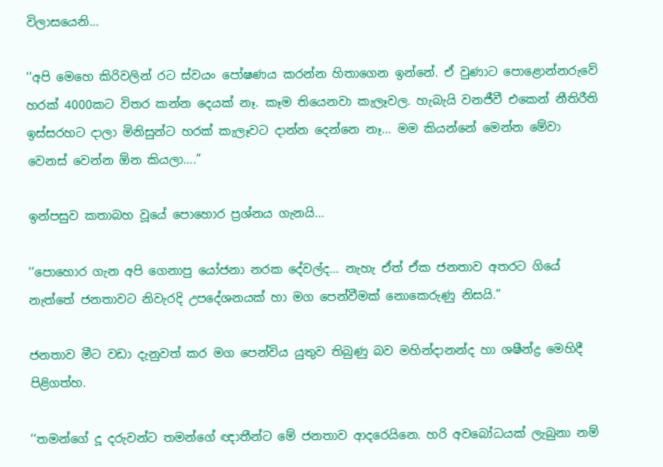විලාසයෙනි…

‘‘අපි මෙහෙ කිරිවලින් රට ස්වයං පෝෂණය කරන්න හිතාගෙන ඉන්නේ. ඒ වුණාට පොළොන්නරුවේ හරක් 4000කට විතර කන්න දෙයක් නෑ. කෑම තියෙනවා කැලෑවල. හැබැයි වනජීවී එකෙන් නීතිරීති ඉස්සරහට දාලා මිනිසුන්ට හරක් කැලෑවට දාන්න දෙන්නෙ නෑ… මම කියන්නේ මෙන්න මේවා වෙනස් වෙන්න ඕන කියලා….”

ඉන්පසුව කතාබහ වූයේ පොහොර ප්‍රශ්නය ගැනයි…

‘‘පොහොර ගැන අපි ගෙනාපු යෝජනා නරක දේවල්ද… නැහැ ඒත් ඒක ජනතාව අතරට ගියේ නැත්තේ ජනතාවට නිවැරදි උපදේශනයක් හා මග පෙන්වීමක් නොකෙරුණු නිසයි.”

ජනතාව මීට වඩා දැනුවත් කර මග පෙන්විය යුතුව තිබුණු බව මහින්දානන්ද හා ශෂීන්ද්‍ර මෙහිදී පිළිගත්හ.

‘‘තමන්ගේ දූ දරුවන්ට තමන්ගේ ඥාතීන්ට මේ ජනතාව ආදරෙයිනෙ. හරි අවබෝධයක් ලැබුනා නම්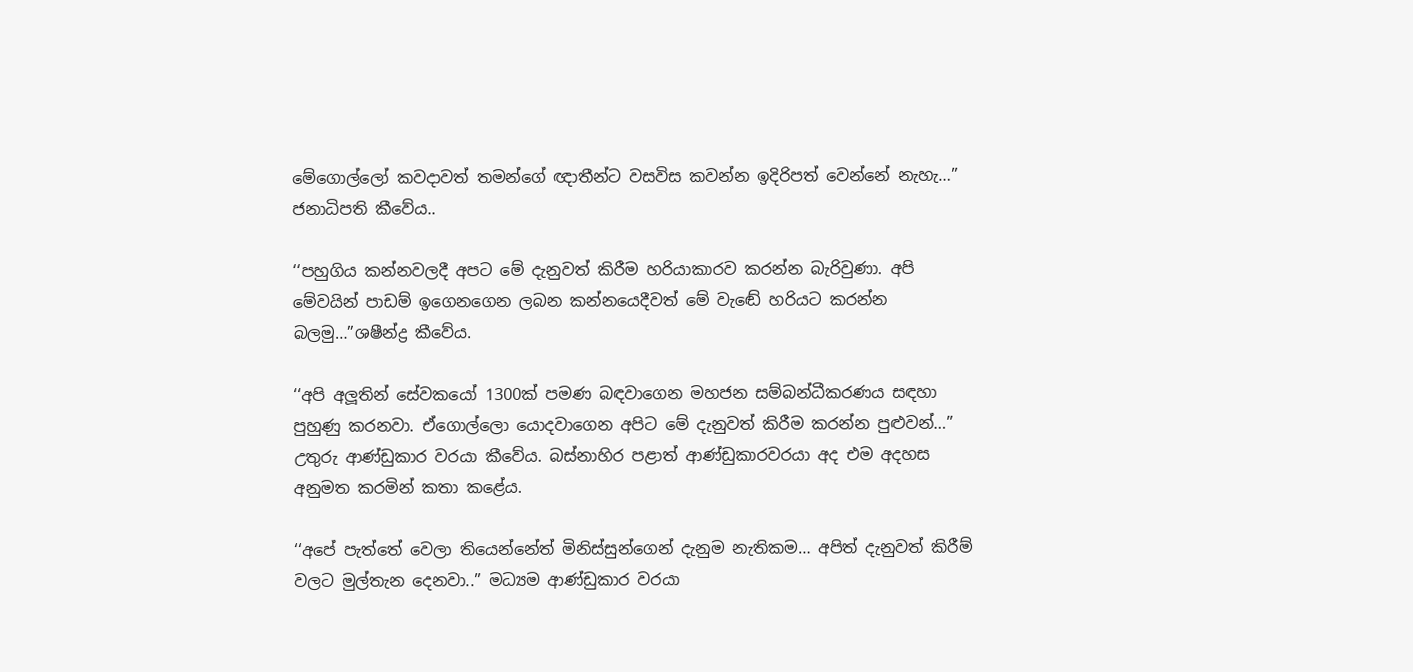මේගොල්ලෝ කවදාවත් තමන්ගේ ඥාතීන්ට වසවිස කවන්න ඉදිරිපත් වෙන්නේ නැහැ…” ජනාධිපති කීවේය..

‘‘පහුගිය කන්නවලදී අපට මේ දැනුවත් කිරීම හරියාකාරව කරන්න බැරිවුණා. අපි මේවයින් පාඩම් ඉගෙනගෙන ලබන කන්නයෙදීවත් මේ වැඬේ හරියට කරන්න බලමු…”ශෂීන්ද්‍ර කීවේය.

‘‘අපි අලූතින් සේවකයෝ 1300ක් පමණ බඳවාගෙන මහජන සම්බන්ධීකරණය සඳහා පුහුණු කරනවා. ඒගොල්ලො යොදවාගෙන අපිට මේ දැනුවත් කිරීම කරන්න පුළුවන්…” උතුරු ආණ්ඩුකාර වරයා කීවේය. බස්නාහිර පළාත් ආණ්ඩුකාරවරයා අද එම අදහස අනුමත කරමින් කතා කළේය.

‘‘අපේ පැත්තේ වෙලා තියෙන්නේත් මිනිස්සුන්ගෙන් දැනුම නැතිකම… අපිත් දැනුවත් කිරීම් වලට මුල්තැන දෙනවා..” මධ්‍යම ආණ්ඩුකාර වරයා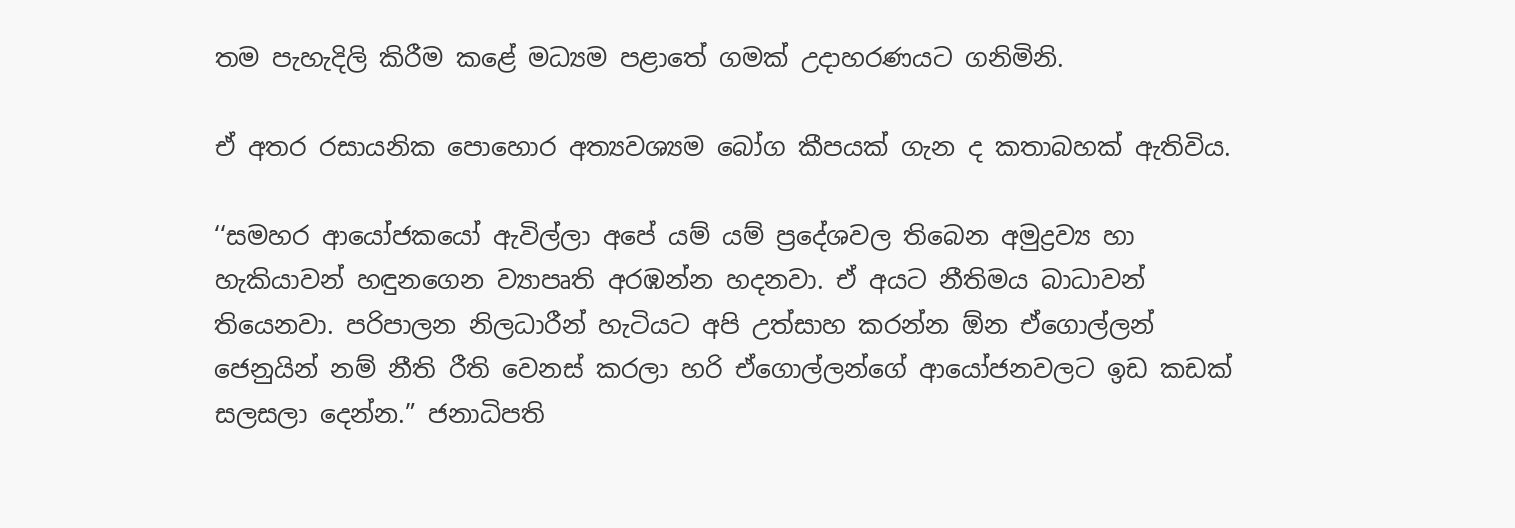තම පැහැදිලි කිරීම කළේ මධ්‍යම පළාතේ ගමක් උදාහරණයට ගනිමිනි.

ඒ අතර රසායනික පොහොර අත්‍යවශ්‍යම බෝග කීපයක් ගැන ද කතාබහක් ඇතිවිය.

‘‘සමහර ආයෝජකයෝ ඇවිල්ලා අපේ යම් යම් ප්‍රදේශවල තිබෙන අමුද්‍රව්‍ය හා හැකියාවන් හඳුනගෙන ව්‍යාපෘති අරඹන්න හදනවා. ඒ අයට නීතිමය බාධාවන් තියෙනවා. පරිපාලන නිලධාරීන් හැටියට අපි උත්සාහ කරන්න ඕන ඒගොල්ලන් ජෙනුයින් නම් නීති රීති වෙනස් කරලා හරි ඒගොල්ලන්ගේ ආයෝජනවලට ඉඩ කඩක් සලසලා දෙන්න.” ජනාධිපති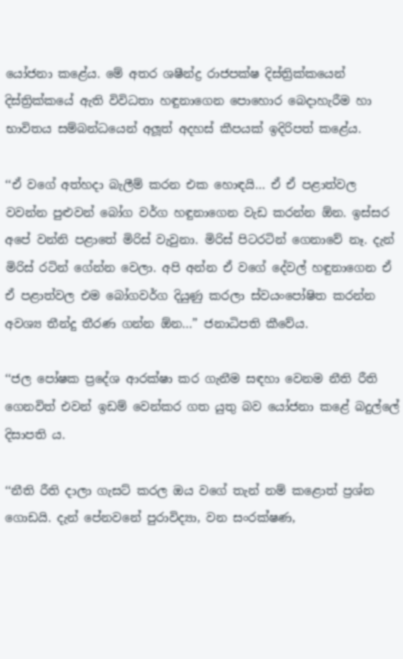යෝජනා කළේය. මේ අතර ශෂීන්ද්‍ර රාජපක්ෂ දිස්ත්‍රික්කයෙන් දිස්ත්‍රික්කයේ ඇති විවිධතා හඳුනාගෙන පොහොර බෙදාහැරීම හා භාවිතය සම්බන්ධයෙන් අලූත් අදහස් කීපයක් ඉදිරිපත් කළේය.

‘‘ඒ වගේ අත්හදා බැලීම් කරන එක හොඳයි… ඒ ඒ පළාත්වල වවන්න පුළුවන් බෝග වර්ග හඳුනාගෙන වැඩ කරන්න ඕන. ඉස්සර අපේ වන්නි පළාතේ මිරිස් වැවුනා. මිරිස් පිටරටින් ගෙනාවේ නෑ. දැන් මිරිස් රටින් ගේන්න වෙලා. අපි අන්න ඒ වගේ දේවල් හඳුනාගෙන ඒ ඒ පළාත්වල එම බෝගවර්ග දියුණු කරලා ස්වයංපෝෂිත කරන්න අවශ්‍ය තීන්දු තීරණ ගන්න ඕන…” ජනාධිපති කීවේය.

‘‘ජල පෝෂක ප්‍රදේශ ආරක්ෂා කර ගැනීම සඳහා වෙනම නීති රීති ගෙනවිත් එවන් ඉඩම් වෙන්කර ගත යුතු බව යෝජනා කළේ බදුල්ලේ දිසාපති ය.

‘‘නීති රීති දාලා ගැසට් කරල ඔය වගේ තැන් නම් කළොත් ප්‍රශ්න ගොඩයි. දැන් පේනවනේ පුරාවිද්‍යා, වන සංරක්ෂණ,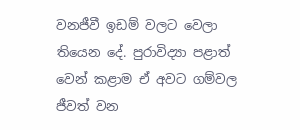වනජීවී ඉඩම් වලට වෙලා තියෙන දේ. පුරාවිද්‍යා පළාත් වෙන් කළාම ඒ අවට ගම්වල ජීවත් වන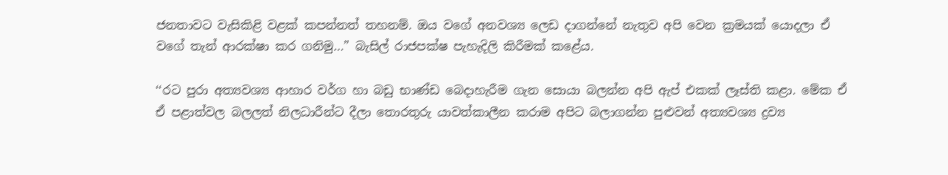ජනතාවට වැසිකිළි වළක් කපන්නත් තහනම්. ඔය වගේ අනවශ්‍ය ලෙඩ දාගන්නේ නැතුව අපි වෙන ක්‍රමයක් යොදලා ඒ වගේ තැන් ආරක්ෂා කර ගනිමු…” බැසිල් රාජපක්ෂ පැහැදිලි කිරීමක් කළේය.

‘‘රට පුරා අත්‍යවශ්‍ය ආහාර වර්ග හා බඩු භාණ්ඩ බෙදාහැරීම ගැන සොයා බලන්න අපි ඇප් එකක් ලෑස්ති කළා. මේක ඒ ඒ පළාත්වල බලලත් නිලධාරීන්ට දීලා තොරතුරු යාවත්කාලීන කරාම අපිට බලාගන්න පුළුවන් අත්‍යවශ්‍ය ද්‍රව්‍ය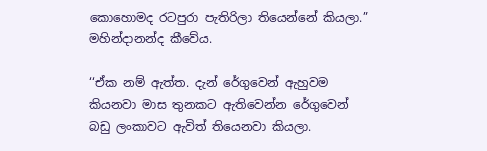කොහොමද රටපුරා පැතිරිලා තියෙන්නේ කියලා.” මහින්දානන්ද කීවේය.

‘‘ඒක නම් ඇත්ත. දැන් රේගුවෙන් ඇහුවම කියනවා මාස තුනකට ඇතිවෙන්න රේගුවෙන් බඩු ලංකාවට ඇවිත් තියෙනවා කියලා.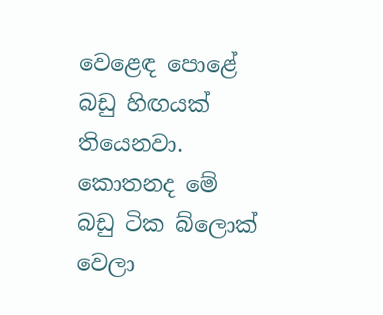වෙළෙඳ පොළේ බඩු හිඟයක් තියෙනවා. කොතනද මේ බඩු ටික බ්ලොක් වෙලා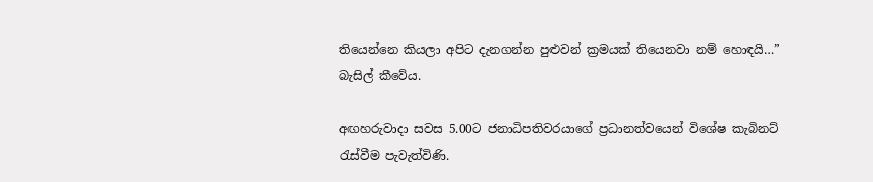තියෙන්නෙ කියලා අපිට දැනගන්න පුළුවන් ක්‍රමයක් තියෙනවා නම් හොඳයි…” බැසිල් කීවේය.

අඟහරුවාදා සවස 5.00ට ජනාධිපතිවරයාගේ ප්‍රධානත්වයෙන් විශේෂ කැබිනට් රැස්වීම පැවැත්විණි.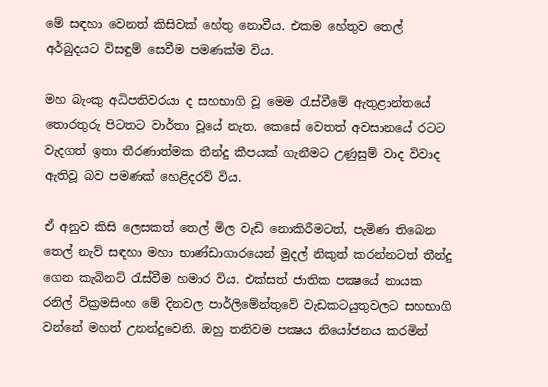මේ සඳහා වෙනත් කිසිවක් හේතු නොවීය. එකම හේතුව තෙල් අර්බුදයට විසඳුම් සෙවීම පමණක්ම විය.

මහ බැංකු අධිපතිවරයා ද සහභාගි වූ මෙම රැස්වීමේ ඇතුළාන්තයේ තොරතුරු පිටතට වාර්තා වූයේ නැත. කෙසේ වෙතත් අවසානයේ රටට වැදගත් ඉතා තීරණාත්මක තීන්දු කීපයක් ගැනීමට උණුසුම් වාද විවාද ඇතිවූ බව පමණක් හෙළිදරව් විය.

ඒ අනුව කිසි ලෙසකත් තෙල් මිල වැඩි නොකිරීමටත්, පැමිණ තිබෙන තෙල් නැව් සඳහා මහා භාණ්ඩාගාරයෙන් මුදල් නිකුත් කරන්නටත් තීන්දු ගෙන කැබිනට් රැස්වීම හමාර විය. එක්සත් ජාතික පක්‍ෂයේ නායක රනිල් වික්‍රමසිංහ මේ දිනවල පාර්ලිමේන්තුවේ වැඩකටයුතුවලට සහභාගි වන්නේ මහත් උනන්දුවෙනි. ඔහු තනිවම පක්‍ෂය නියෝජනය කරමින්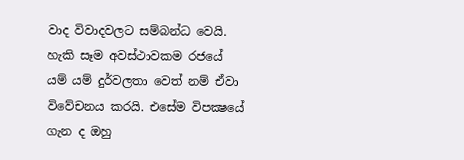වාද විවාදවලට සම්බන්ධ වෙයි. හැකි සෑම අවස්ථාවකම රජයේ යම් යම් දුර්වලතා වෙත් නම් ඒවා විවේචනය කරයි. එසේම විපක්‍ෂයේ ගැන ද ඔහු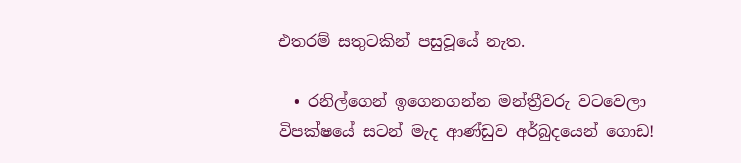එතරම් සතුටකින් පසුවූයේ නැත.

  • රනිල්ගෙන් ඉගෙනගන්න මන්ත්‍රීවරු වටවෙලා
විපක්ෂයේ සටන් මැද ආණ්ඩුව අර්බුදයෙන් ගොඩ!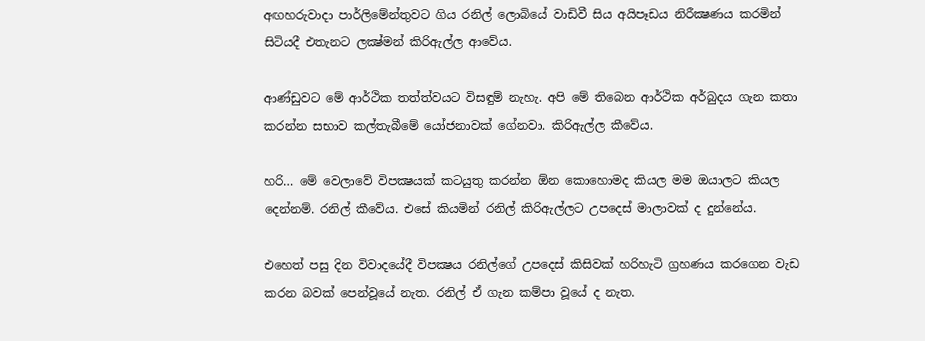අඟහරුවාදා පාර්ලිමේන්තුවට ගිය රනිල් ලොබියේ වාඩිවී සිය අයිපෑඩය නිරීක්‍ෂණය කරමින් සිටියදී එතැනට ලක්‍ෂ්මන් කිරිඇල්ල ආවේය.

ආණ්ඩුවට මේ ආර්ථික තත්ත්වයට විසඳුම් නැහැ. අපි මේ තිබෙන ආර්ථික අර්බුදය ගැන කතා කරන්න සභාව කල්තැබීමේ යෝජනාවක් ගේනවා. කිරිඇල්ල කීවේය.

හරි… මේ වෙලාවේ විපක්‍ෂයක් කටයුතු කරන්න ඕන කොහොමද කියල මම ඔයාලට කියල දෙන්නම්. රනිල් කීවේය. එසේ කියමින් රනිල් කිරිඇල්ලට උපදෙස් මාලාවක් ද දුන්නේය.

එහෙත් පසු දින විවාදයේදී විපක්‍ෂය රනිල්ගේ උපදෙස් කිසිවක් හරිහැටි ග්‍රහණය කරගෙන වැඩ කරන බවක් පෙන්වූයේ නැත. රනිල් ඒ ගැන කම්පා වූයේ ද නැත.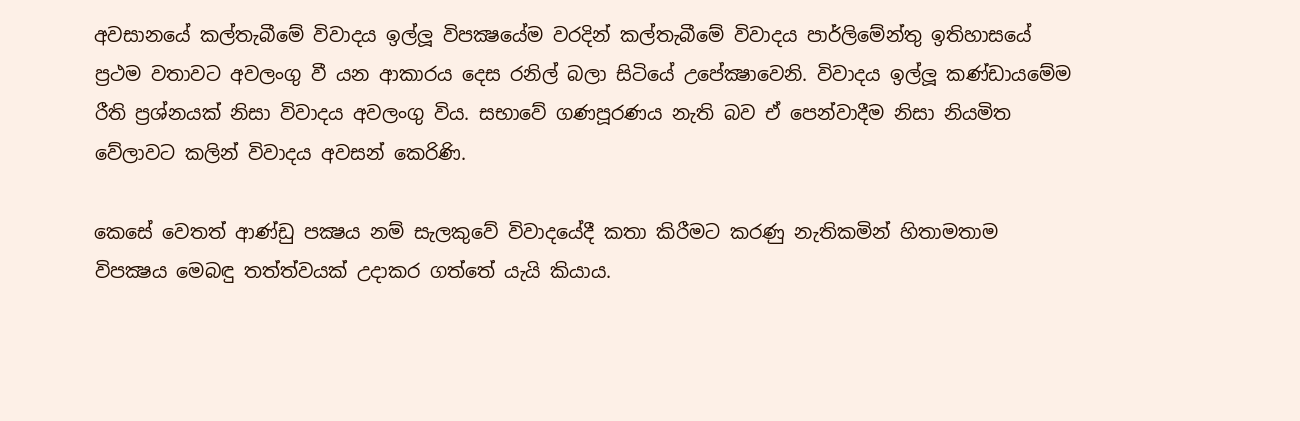අවසානයේ කල්තැබීමේ විවාදය ඉල්ලූ විපක්‍ෂයේම වරදින් කල්තැබීමේ විවාදය පාර්ලිමේන්තු ඉතිහාසයේ ප්‍රථම වතාවට අවලංගු වී යන ආකාරය දෙස රනිල් බලා සිටියේ උපේක්‍ෂාවෙනි. විවාදය ඉල්ලූ කණ්ඩායමේම රීති ප්‍රශ්නයක් නිසා විවාදය අවලංගු විය. සභාවේ ගණපූරණය නැති බව ඒ පෙන්වාදීම නිසා නියමිත වේලාවට කලින් විවාදය අවසන් කෙරිණි.

කෙසේ වෙතත් ආණ්ඩු පක්‍ෂය නම් සැලකුවේ විවාදයේදී කතා කිරීමට කරණු නැතිකමින් හිතාමතාම විපක්‍ෂය මෙබඳු තත්ත්වයක් උදාකර ගත්තේ යැයි කියාය.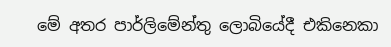මේ අතර පාර්ලිමේන්තු ලොබියේදී එකිනෙකා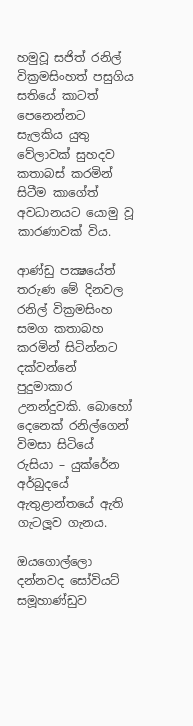හමුවූ සජිත් රනිල් වික්‍රමසිංහත් පසුගිය සතියේ කාටත් පෙනෙන්නට සැලකිය යුතු වේලාවක් සුහදව කතාබස් කරමින් සිටීම කාගේත් අවධානයට යොමු වූ කාරණාවක් විය.

ආණ්ඩු පක්‍ෂයේත් තරුණ මේ දිනවල රනිල් වික්‍රමසිංහ සමග කතාබහ කරමින් සිටින්නට දක්වන්නේ පුදුමාකාර උනන්දුවකි. බොහෝ දෙනෙක් රනිල්ගෙන් විමසා සිටියේ රුසියා – යුක්රේන අර්බුදයේ ඇතුළාන්තයේ ඇති ගැටලූව ගැනය.

ඔයගොල්ලො දන්නවද සෝවියට් සමූහාණ්ඩුව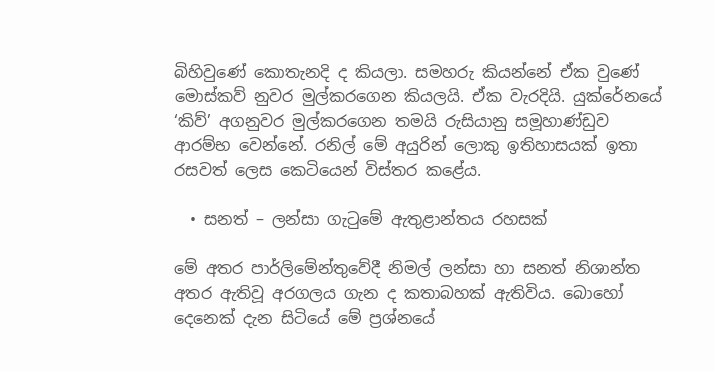බිහිවුණේ කොතැනදි ද කියලා. සමහරු කියන්නේ ඒක වුණේ මොස්කව් නුවර මුල්කරගෙන කියලයි. ඒක වැරදියි. යුක්රේනයේ ‘කිව්’ අගනුවර මුල්කරගෙන තමයි රුසියානු සමූහාණ්ඩුව ආරම්භ වෙන්නේ. රනිල් මේ අයුරින් ලොකු ඉතිහාසයක් ඉතා රසවත් ලෙස කෙටියෙන් විස්තර කළේය.

  • සනත් – ලන්සා ගැටුමේ ඇතුළාන්තය රහසක්

මේ අතර පාර්ලිමේන්තුවේදී නිමල් ලන්සා හා සනත් නිශාන්ත අතර ඇතිවූ අරගලය ගැන ද කතාබහක් ඇතිවිය. බොහෝ දෙනෙක් දැන සිටියේ මේ ප්‍රශ්නයේ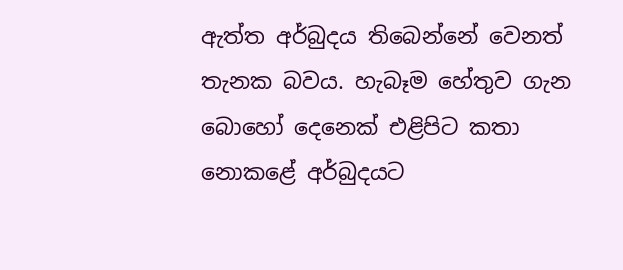ඇත්ත අර්බුදය තිබෙන්නේ වෙනත් තැනක බවය. හැබෑම හේතුව ගැන බොහෝ දෙනෙක් එළිපිට කතා නොකළේ අර්බුදයට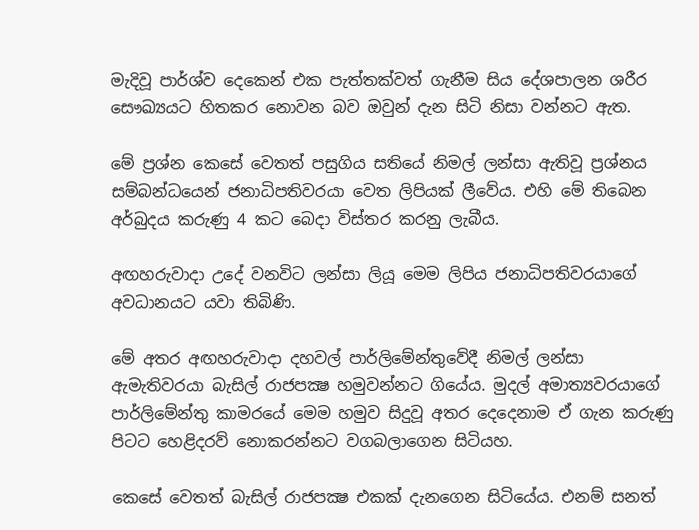මැදිවූ පාර්ශ්ව දෙකෙන් එක පැත්තක්වත් ගැනීම සිය දේශපාලන ශරීර සෞඛ්‍යයට හිතකර නොවන බව ඔවුන් දැන සිටි නිසා වන්නට ඇත.

මේ ප්‍රශ්න කෙසේ වෙතත් පසුගිය සතියේ නිමල් ලන්සා ඇතිවූ ප්‍රශ්නය සම්බන්ධයෙන් ජනාධිපතිවරයා වෙත ලිපියක් ලීවේය. එහි මේ තිබෙන අර්බුදය කරුණු 4 කට බෙදා විස්තර කරනු ලැබීය.

අඟහරුවාදා උදේ වනවිට ලන්සා ලියූ මෙම ලිපිය ජනාධිපතිවරයාගේ අවධානයට යවා තිබිණි.

මේ අතර අඟහරුවාදා දහවල් පාර්ලිමේන්තුවේදී නිමල් ලන්සා ඇමැතිවරයා බැසිල් රාජපක්‍ෂ හමුවන්නට ගියේය. මුදල් අමාත්‍යවරයාගේ පාර්ලිමේන්තු කාමරයේ මෙම හමුව සිදුවූ අතර දෙදෙනාම ඒ ගැන කරුණු පිටට හෙළිදරව් නොකරන්නට වගබලාගෙන සිටියහ.

කෙසේ වෙතත් බැසිල් රාජපක්‍ෂ එකක් දැනගෙන සිටියේය. එනම් සනත්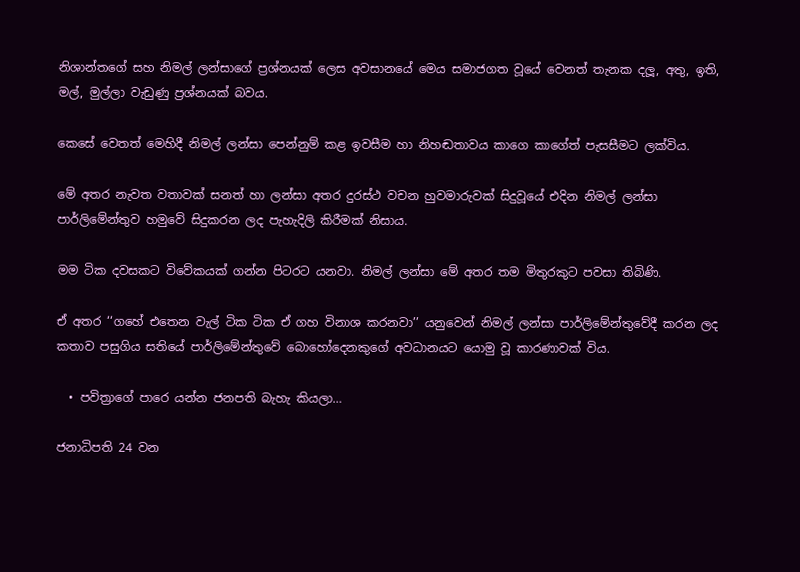නිශාන්තගේ සහ නිමල් ලන්සාගේ ප්‍රශ්නයක් ලෙස අවසානයේ මෙය සමාජගත වූයේ වෙනත් තැනක දලූ, අතු, ඉති, මල්, මුල්ලා වැඩුණු ප්‍රශ්නයක් බවය.

කෙසේ වෙතත් මෙහිදී නිමල් ලන්සා පෙන්නුම් කළ ඉවසීම හා නිහඬතාවය කාගෙ කාගේත් පැසසීමට ලක්විය.

මේ අතර නැවත වතාවක් සනත් හා ලන්සා අතර දුරස්ථ වචන හුවමාරුවක් සිදුවූයේ එදින නිමල් ලන්සා පාර්ලිමේන්තුව හමුවේ සිදුකරන ලද පැහැදිලි කිරීමක් නිසාය.

මම ටික දවසකට විවේකයක් ගන්න පිටරට යනවා. නිමල් ලන්සා මේ අතර තම මිතුරකුට පවසා තිබිණි.

ඒ අතර ‘‘ගහේ එතෙන වැල් ටික ටික ඒ ගහ විනාශ කරනවා’’ යනුවෙන් නිමල් ලන්සා පාර්ලිමේන්තුවේදී කරන ලද කතාව පසුගිය සතියේ පාර්ලිමේන්තුවේ බොහෝදෙනකුගේ අවධානයට යොමු වූ කාරණාවක් විය.

  • පවිත්‍රාගේ පාරෙ යන්න ජනපති බැහැ කියලා…

ජනාධිපති 24 වන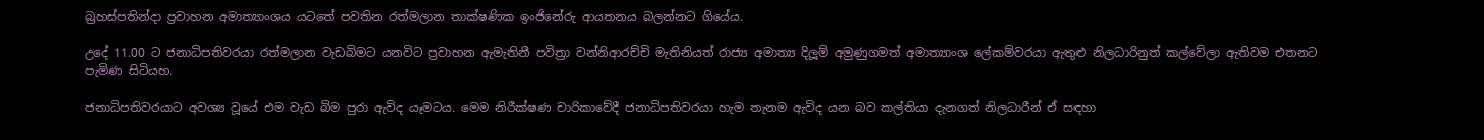බ්‍රහස්පතින්දා ප්‍රවාහන අමාත්‍යාංශය යටතේ පවතින රත්මලාන තාක්ෂණික ඉංජිනේරු ආයතනය බලන්නට ගියේය.

උදේ 11.00 ට ජනාධිපතිවරයා රත්මලාන වැඩබිමට යනවිට ප්‍රවාහන ඇමැතිනී පවිත්‍රා වන්නිආරච්චි මැතිනියත් රාජ්‍ය අමාත්‍ය දිලූම් අමුණුගමත් අමාත්‍යාංශ ලේකම්වරයා ඇතුළු නිලධාරිනුත් කල්වේලා ඇතිවම එතනට පැමිණ සිටියහ.

ජනාධිපතිවරයාට අවශ්‍ය වූයේ එම වැඩ බිම පුරා ඇවිද යෑමටය. මෙම නිරීක්ෂණ චාරිකාවේදී ජනාධිපතිවරයා හැම තැනම ඇවිද යන බව කල්තියා දැනගත් නිලධාරීන් ඒ සඳහා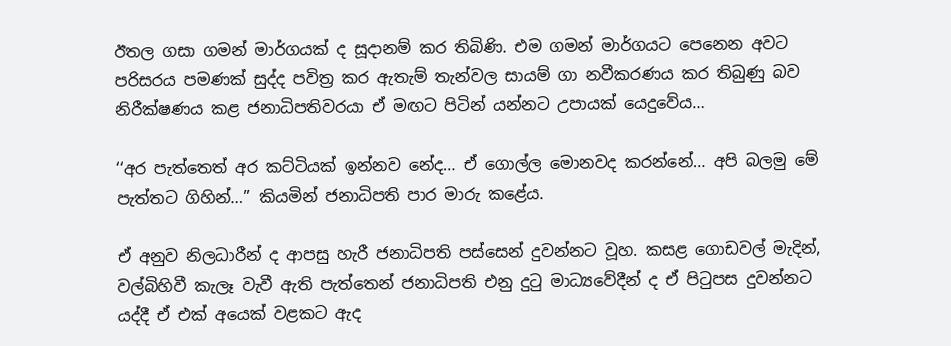ඊතල ගසා ගමන් මාර්ගයක් ද සූදානම් කර තිබිණි. එම ගමන් මාර්ගයට පෙනෙන අවට පරිසරය පමණක් සුද්ද පවිත්‍ර කර ඇතැම් තැන්වල සායම් ගා නවීකරණය කර තිබුණු බව නිරීක්ෂණය කළ ජනාධිපතිවරයා ඒ මඟට පිටින් යන්නට උපායක් යෙදුවේය…

‘‘අර පැත්තෙත් අර කට්ටියක් ඉන්නව නේද… ඒ ගොල්ල මොනවද කරන්නේ… අපි බලමු මේ පැත්තට ගිහින්…” කියමින් ජනාධිපති පාර මාරු කළේය.

ඒ අනුව නිලධාරීන් ද ආපසු හැරී ජනාධිපති පස්සෙන් දුවන්නට වූහ. කසළ ගොඩවල් මැදින්, වල්බිහිවී කැලෑ වැවී ඇති පැත්තෙන් ජනාධිපති එනු දුටු මාධ්‍යවේදීන් ද ඒ පිටුපස දුවන්නට යද්දී ඒ එක් අයෙක් වළකට ඇද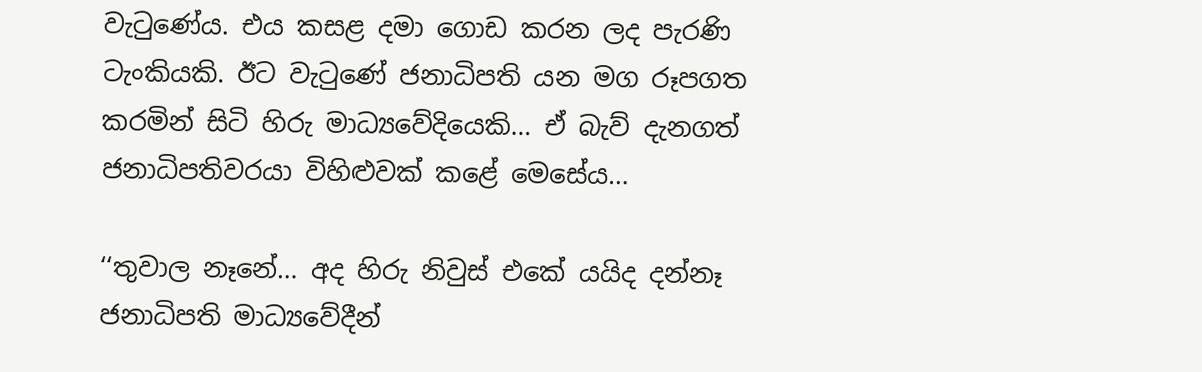වැටුණේය. එය කසළ දමා ගොඩ කරන ලද පැරණි ටැංකියකි. ඊට වැටුණේ ජනාධිපති යන මග රූපගත කරමින් සිටි හිරු මාධ්‍යවේදියෙකි… ඒ බැව් දැනගත් ජනාධිපතිවරයා විහිළුවක් කළේ මෙසේය…

‘‘තුවාල නෑනේ… අද හිරු නිවුස් එකේ යයිද දන්නෑ ජනාධිපති මාධ්‍යවේදීන්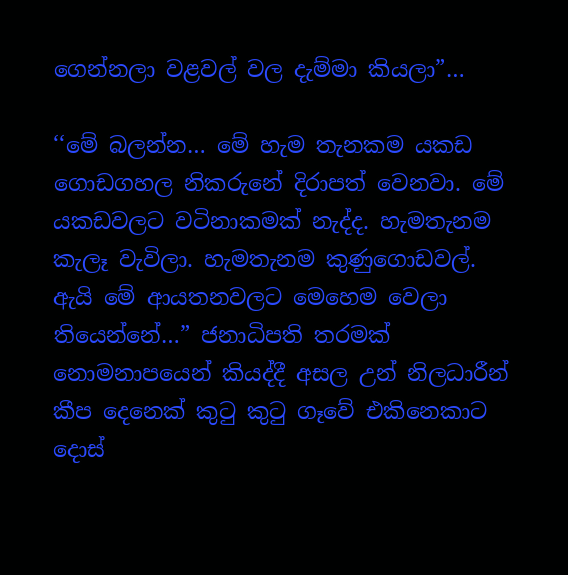ගෙන්නලා වළවල් වල දැම්මා කියලා”…

‘‘මේ බලන්න… මේ හැම තැනකම යකඩ ගොඩගහල නිකරුනේ දිරාපත් වෙනවා. මේ යකඩවලට වටිනාකමක් නැද්ද. හැමතැනම කැලෑ වැවිලා. හැමතැනම කුණුගොඩවල්. ඇයි මේ ආයතනවලට මෙහෙම වෙලා තියෙන්නේ…” ජනාධිපති තරමක් නොමනාපයෙන් කියද්දී අසල උන් නිලධාරීන් කීප දෙනෙක් කුටු කුටු ගෑවේ එකිනෙකාට දොස්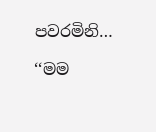පවරමිනි…

‘‘මම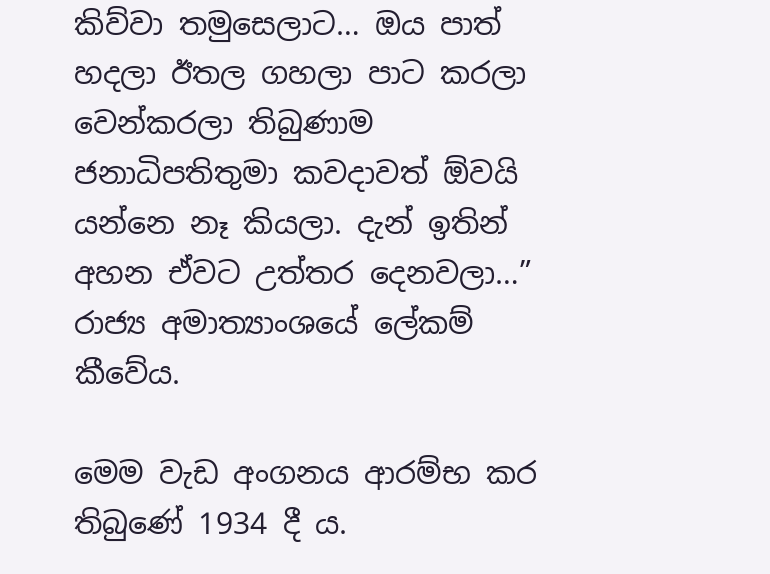කිව්වා තමුසෙලාට… ඔය පාත් හදලා ඊතල ගහලා පාට කරලා වෙන්කරලා තිබුණාම ජනාධිපතිතුමා කවදාවත් ඕවයි යන්නෙ නෑ කියලා. දැන් ඉතින් අහන ඒවට උත්තර දෙනවලා…” රාජ්‍ය අමාත්‍යාංශයේ ලේකම් කීවේය.

මෙම වැඩ අංගනය ආරම්භ කර තිබුණේ 1934 දී ය.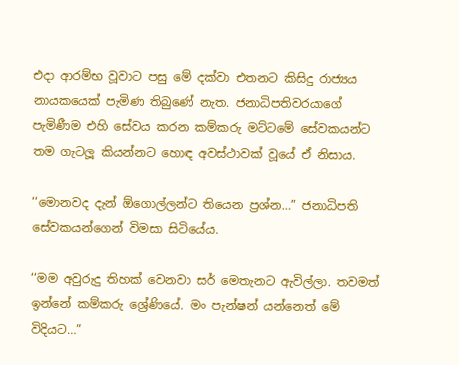එදා ආරම්භ වූවාට පසු මේ දක්වා එතනට කිසිදු රාජ්‍යය නායකයෙක් පැමිණ තිබුණේ නැත. ජනාධිපතිවරයාගේ පැමිණීම එහි සේවය කරන කම්කරු මට්ටමේ සේවකයන්ට තම ගැටලූ කියන්නට හොඳ අවස්ථාවක් වූයේ ඒ නිසාය.

‘‘මොනවද දැන් ඕගොල්ලන්ට තියෙන ප්‍රශ්න…” ජනාධිපති සේවකයන්ගෙන් විමසා සිටියේය.

‘‘මම අවුරුදු තිහක් වෙනවා සර් මෙතැනට ඇවිල්ලා. තවමත් ඉන්නේ කම්කරු ශ්‍රේණියේ. මං පැන්ෂන් යන්නෙත් මේ විදියට…”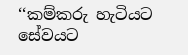‘‘කම්කරු හැටියට සේවයට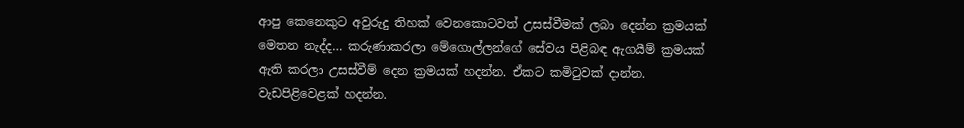ආපු කෙනෙකුට අවුරුදු තිහක් වෙනකොටවත් උසස්වීමක් ලබා දෙන්න ක්‍රමයක් මෙතන නැද්ද… කරුණාකරලා මේගොල්ලන්ගේ සේවය පිළිබඳ ඇගයීම් ක්‍රමයක් ඇති කරලා උසස්වීම් දෙන ක්‍රමයක් හදන්න. ඒකට කමිටුවක් දාන්න. වැඩපිළිවෙළක් හදන්න.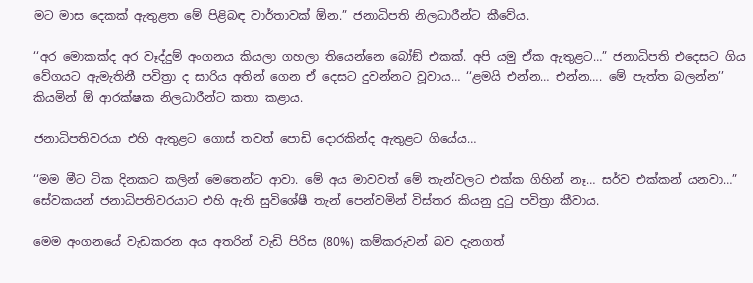මට මාස දෙකක් ඇතුළත මේ පිළිබඳ වාර්තාවක් ඕන.” ජනාධිපති නිලධාරීන්ට කීවේය.

‘‘අර මොකක්ද අර වෑද්දුම් අංගනය කියලා ගහලා තියෙන්නෙ බෝඞ් එකක්. අපි යමු ඒක ඇතුළට…” ජනාධිපති එදෙසට ගිය වේගයට ඇමැතිනී පවිත්‍රා ද සාරිය අතින් ගෙන ඒ දෙසට දුවන්නට වූවාය… ‘‘ළමයි එන්න… එන්න…. මේ පැත්ත බලන්න’’ කියමින් ඕ ආරක්ෂක නිලධාරීන්ට කතා කළාය.

ජනාධිපතිවරයා එහි ඇතුළට ගොස් තවත් පොඩි දොරකින්ද ඇතුළට ගියේය…

‘‘මම මීට ටික දිනකට කලින් මෙතෙන්ට ආවා. මේ අය මාවවත් මේ තැන්වලට එක්ක ගිහින් නෑ… සර්ව එක්කන් යනවා…” සේවකයන් ජනාධිපතිවරයාට එහි ඇති සුවිශේෂී තැන් පෙන්වමින් විස්තර කියනු දුටු පවිත්‍රා කීවාය.

මෙම අංගනයේ වැඩකරන අය අතරින් වැඩි පිරිස (80%) කම්කරුවන් බව දැනගත්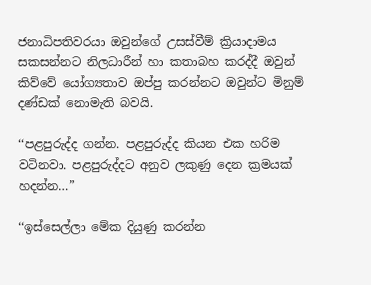ජනාධිපතිවරයා ඔවුන්ගේ උසස්වීම් ක්‍රියාදාමය සකසන්නට නිලධාරීන් හා කතාබහ කරද්දී ඔවුන් කිව්වේ යෝග්‍යතාව ඔප්පු කරන්නට ඔවුන්ට මිනුම් දණ්ඩක් නොමැති බවයි.

‘‘පළපුරුද්ද ගන්න. පළපුරුද්ද කියන එක හරිම වටිනවා. පළපුරුද්දට අනුව ලකුණු දෙන ක්‍රමයක් හදන්න…”

‘‘ඉස්සෙල්ලා මේක දියුණු කරන්න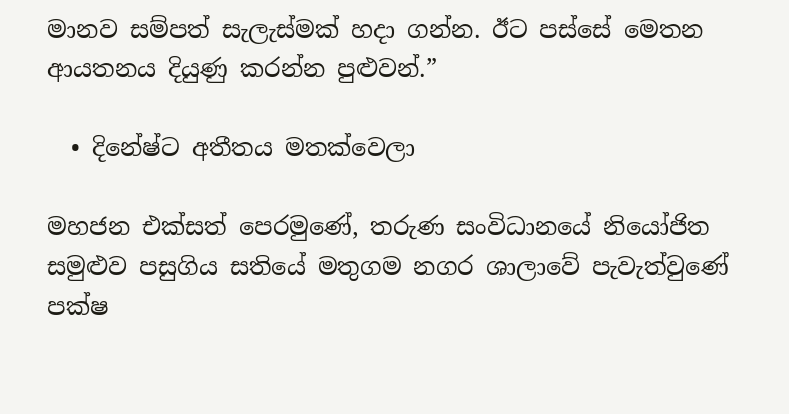මානව සම්පත් සැලැස්මක් හදා ගන්න. ඊට පස්සේ මෙතන ආයතනය දියුණු කරන්න පුළුවන්.”

  • දිනේෂ්ට අතීතය මතක්වෙලා

මහජන එක්සත් පෙරමුණේ, තරුණ සංවිධානයේ නියෝජිත සමුළුව පසුගිය සතියේ මතුගම නගර ශාලාවේ පැවැත්වුණේ පක්ෂ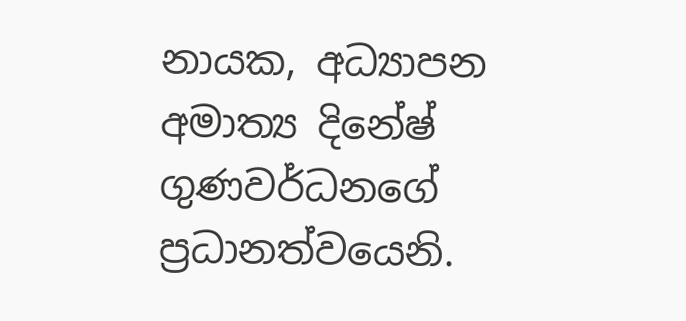නායක, අධ්‍යාපන අමාත්‍ය දිනේෂ් ගුණවර්ධනගේ ප්‍රධානත්වයෙනි.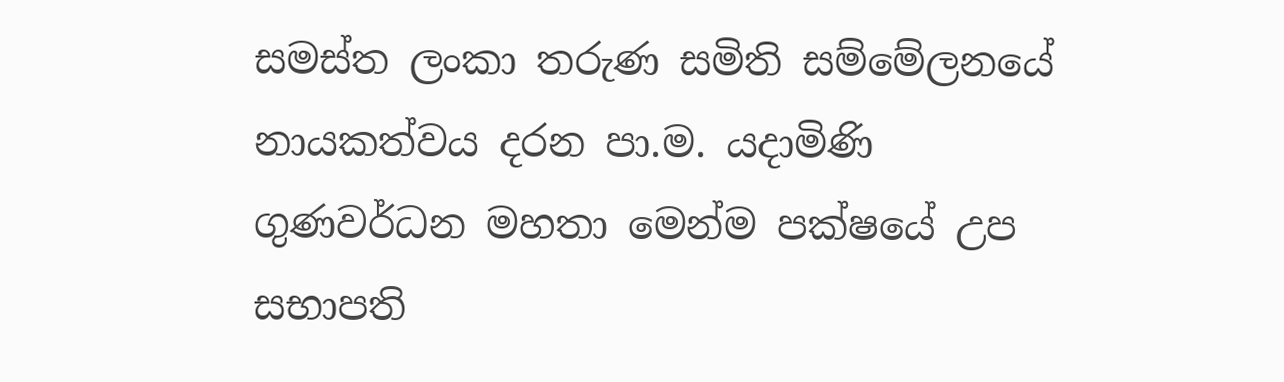සමස්ත ලංකා තරුණ සමිති සම්මේලනයේ නායකත්වය දරන පා.ම. යදාමිණි ගුණවර්ධන මහතා මෙන්ම පක්ෂයේ උප සභාපති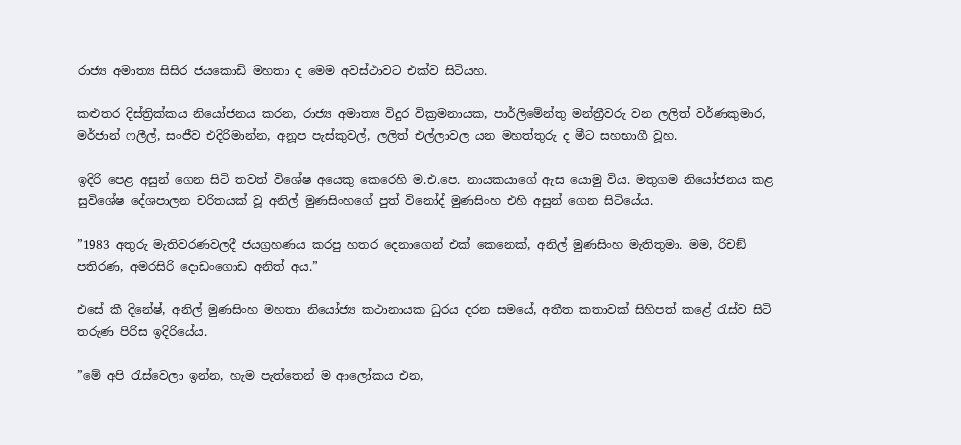රාජ්‍ය අමාත්‍ය සිසිර ජයකොඩි මහතා ද මෙම අවස්ථාවට එක්ව සිටියහ.

කළුතර දිස්ත්‍රික්කය නියෝජනය කරන, රාජ්‍ය අමාත්‍ය විදුර වික්‍රමනායක, පාර්ලිමේන්තු මන්ත්‍රීවරු වන ලලිත් වර්ණකුමාර, මර්ජාන් ෆලීල්, සංජීව එදිරිමාන්න, අනූප පැස්කුවල්, ලලිත් එල්ලාවල යන මහත්තුරු ද මීට සහභාගී වූහ.

ඉදිරි පෙළ අසුන් ගෙන සිටි තවත් විශේෂ අයෙකු කෙරෙහි ම.එ.පෙ. නායකයාගේ ඇස යොමු විය. මතුගම නියෝජනය කළ සුවිශේෂ දේශපාලන චරිතයක් වූ අනිල් මුණසිංහගේ පුත් විනෝද් මුණසිංහ එහි අසුන් ගෙන සිටියේය.

”1983 අතුරු මැතිවරණවලදී ජයග්‍රහණය කරපු හතර දෙනාගෙන් එක් කෙනෙක්, අනිල් මුණසිංහ මැතිතුමා. මම, රිචඞ් පතිරණ, අමරසිරි දොඩංගොඩ අනිත් අය.”

එසේ කී දිනේෂ්, අනිල් මුණසිංහ මහතා නියෝජ්‍ය කථානායක ධුරය දරන සමයේ, අතීත කතාවක් සිහිපත් කළේ රැස්ව සිටි තරුණ පිරිස ඉදිරියේය.

”මේ අපි රැස්වෙලා ඉන්න, හැම පැත්තෙන් ම ආලෝකය එන,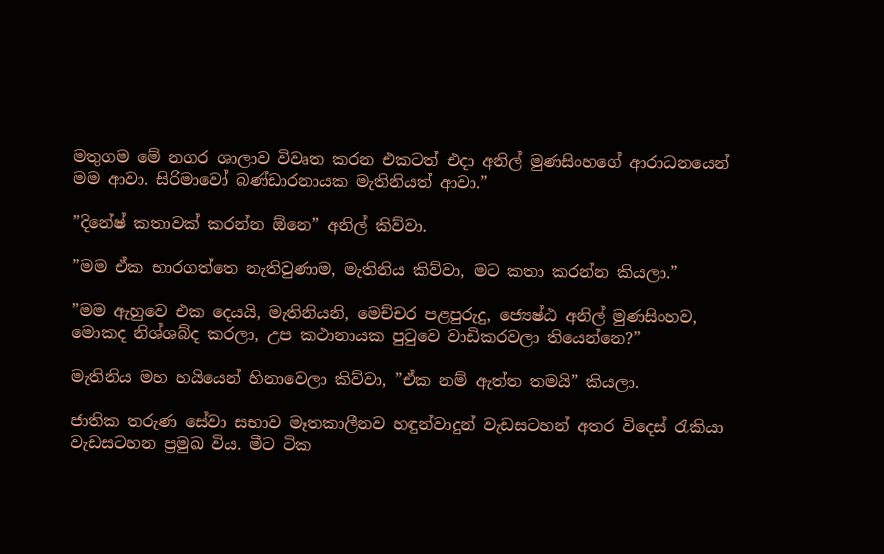මතුගම මේ නගර ශාලාව විවෘත කරන එකටත් එදා අනිල් මුණසිංහගේ ආරාධනයෙන් මම ආවා. සිරිමාවෝ බණ්ඩාරනායක මැතිනියත් ආවා.”

”දිනේෂ් කතාවක් කරන්න ඕනෙ” අනිල් කිව්වා.

”මම ඒක භාරගත්තෙ නැතිවුණාම, මැතිනිය කිව්වා, මට කතා කරන්න කියලා.”

”මම ඇහුවෙ එක දෙයයි, මැතිනියනි, මෙච්චර පළපුරුදු, ජ්‍යෙෂ්ඨ අනිල් මුණසිංහව, මොකද නිශ්ශබ්ද කරලා, උප කථානායක පුටුවෙ වාඩිකරවලා තියෙන්නෙ?”

මැතිනිය මහ හයියෙන් හිනාවෙලා කිව්වා, ”ඒක නම් ඇත්ත තමයි” කියලා.

ජාතික තරුණ සේවා සභාව මෑතකාලීනව හඳුන්වාදුන් වැඩසටහන් අතර විදෙස් රැකියා වැඩසටහන ප්‍රමුඛ විය. මීට ටික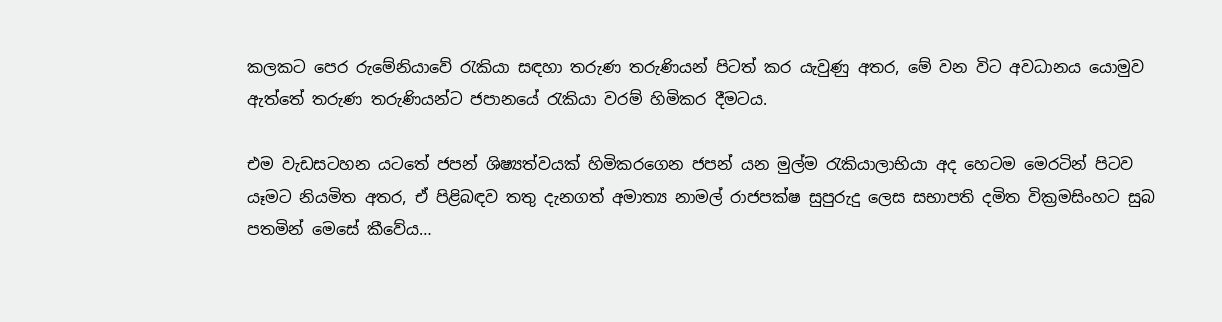කලකට පෙර රුමේනියාවේ රැකියා සඳහා තරුණ තරුණියන් පිටත් කර යැවුණු අතර, මේ වන විට අවධානය යොමුව ඇත්තේ තරුණ තරුණියන්ට ජපානයේ රැකියා වරම් හිමිකර දීමටය.

එම වැඩසටහන යටතේ ජපන් ශිෂ්‍යත්වයක් හිමිකරගෙන ජපන් යන මුල්ම රැකියාලාභියා අද හෙටම මෙරටින් පිටව යෑමට නියමිත අතර, ඒ පිළිබඳව තතු දැනගත් අමාත්‍ය නාමල් රාජපක්ෂ සුපුරුදු ලෙස සභාපති දමිත වික්‍රමසිංහට සුබ පතමින් මෙසේ කීවේය…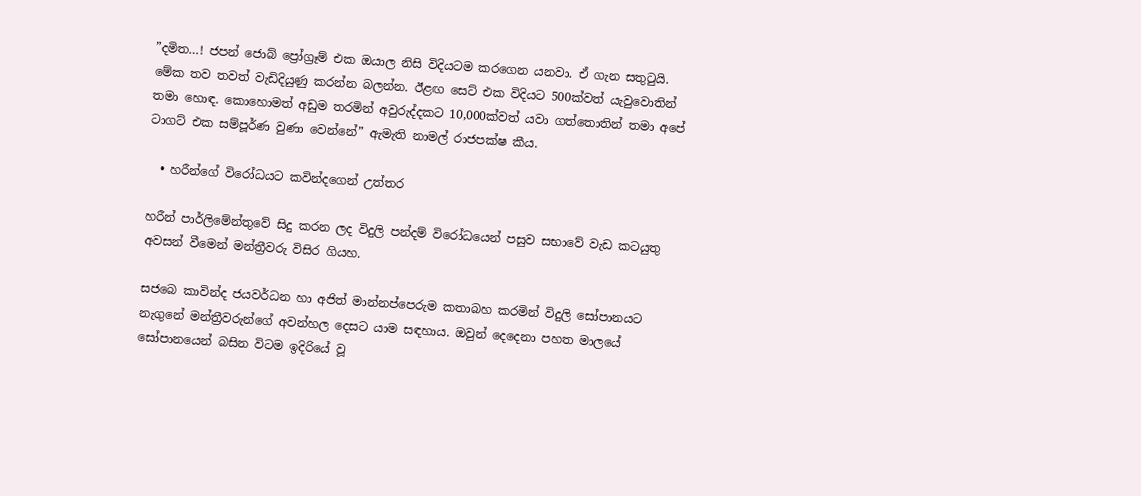”දමිත…! ජපන් ජොබ් ප්‍රෝග්‍රෑම් එක ඔයාල නිසි විදියටම කරගෙන යනවා. ඒ ගැන සතුටුයි. මේක තව තවත් වැඩිදියුණු කරන්න බලන්න. ඊළඟ සෙට් එක විදියට 500ක්වත් යැවුවොතින් තමා හොඳ. කොහොමත් අඩුම තරමින් අවුරුද්දකට 10,000ක්වත් යවා ගත්තොතින් තමා අපේ ටාගට් එක සම්පූර්ණ වුණා වෙන්නේ” ඇමැති නාමල් රාජපක්ෂ කීය.

  • හරීන්ගේ විරෝධයට කවින්දගෙන් උත්තර

හරීන් පාර්ලිමේන්තුවේ සිදු කරන ලද විදුලි පන්දම් විරෝධයෙන් පසුව සභාවේ වැඩ කටයුතු අවසන් වීමෙන් මන්ත්‍රීවරු විසිර ගියහ.

සජබෙ කාවින්ද ජයවර්ධන හා අජිත් මාන්නප්පෙරුම කතාබහ කරමින් විදුලි සෝපානයට නැගුනේ මන්ත්‍රීවරුන්ගේ අවන්හල දෙසට යාම සඳහාය. ඔවුන් දෙදෙනා පහත මාලයේ සෝපානයෙන් බසින විටම ඉදිරියේ වූ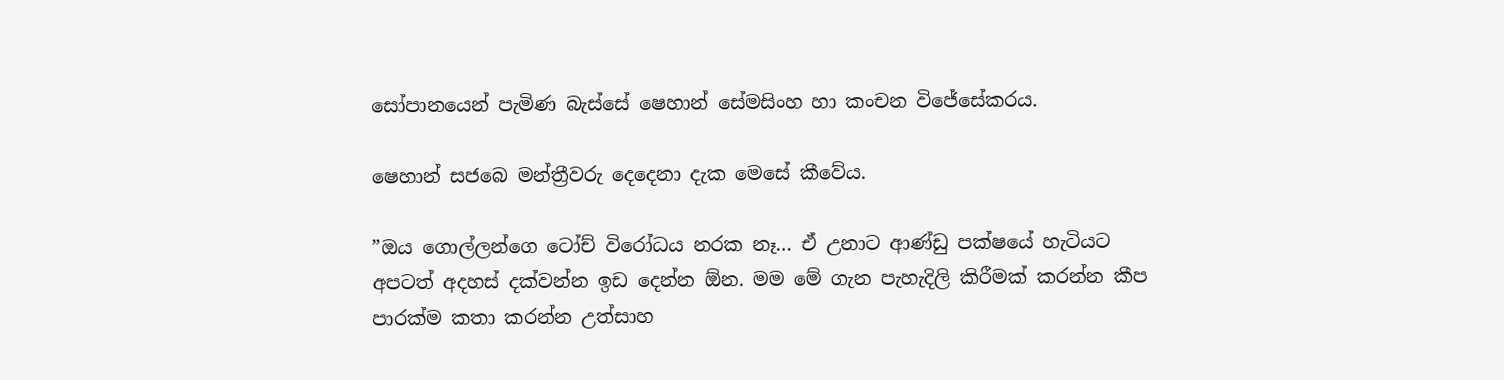සෝපානයෙන් පැමිණ බැස්සේ ෂෙහාන් සේමසිංහ හා කංචන විජේසේකරය.

ෂෙහාන් සජබෙ මන්ත්‍රීවරු දෙදෙනා දැක මෙසේ කීවේය.

”ඔය ගොල්ලන්ගෙ ටෝච් විරෝධය නරක නෑ… ඒ උනාට ආණ්ඩු පක්ෂයේ හැටියට අපටත් අදහස් දක්වන්න ඉඩ දෙන්න ඕන. මම මේ ගැන පැහැදිලි කිරීමක් කරන්න කීප පාරක්ම කතා කරන්න උත්සාහ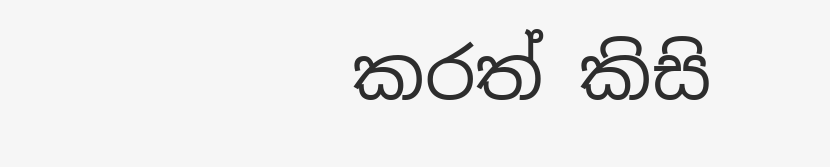කරත් කිසි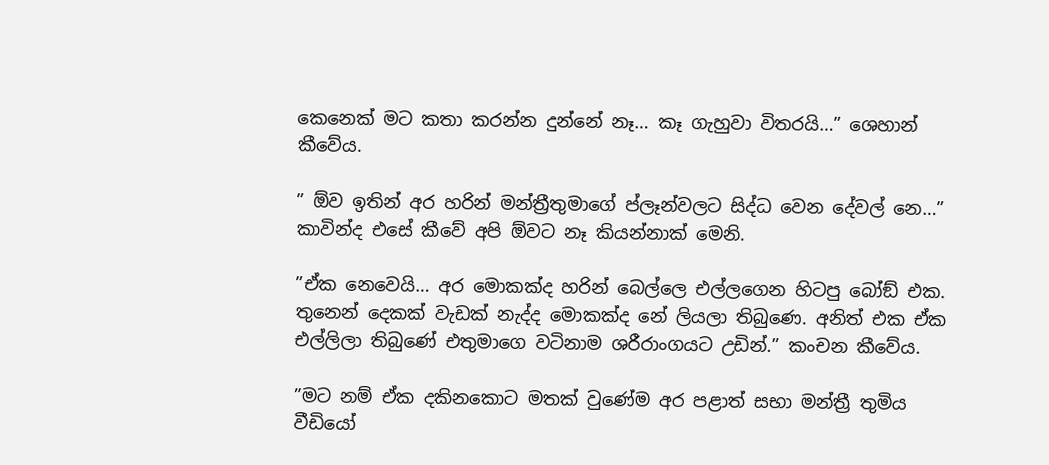කෙනෙක් මට කතා කරන්න දුන්නේ නෑ… කෑ ගැහුවා විතරයි…” ශෙහාන් කීවේය.

” ඕව ඉතින් අර හරින් මන්ත්‍රීතුමාගේ ප්ලෑන්වලට සිද්ධ වෙන දේවල් නෙ…” කාවින්ද එසේ කීවේ අපි ඕවට නෑ කියන්නාක් මෙනි.

”ඒක නෙවෙයි… අර මොකක්ද හරින් බෙල්ලෙ එල්ලගෙන හිටපු බෝඞ් එක. තුනෙන් දෙකක් වැඩක් නැද්ද මොකක්ද නේ ලියලා තිබුණෙ. අනිත් එක ඒක එල්ලිලා තිබුණේ එතුමාගෙ වටිනාම ශරීරාංගයට උඩින්.” කංචන කීවේය.

”මට නම් ඒක දකිනකොට මතක් වුණේම අර පළාත් සභා මන්ත්‍රී තුමිය වීඩියෝ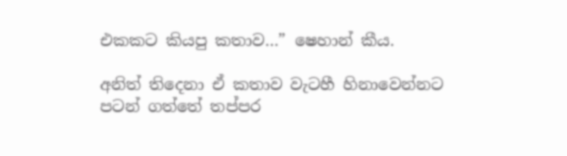එකකට කියපු කතාව…” ෂෙහාන් කීය.

අනිත් තිදෙනා ඒ කතාව වැටහී හිනාවෙන්නට පටන් ගත්තේ තප්පර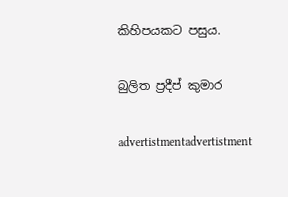කිහිපයකට පසුය.

බුලිත ප්‍රදීප් කුමාර

advertistmentadvertistment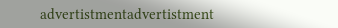advertistmentadvertistment